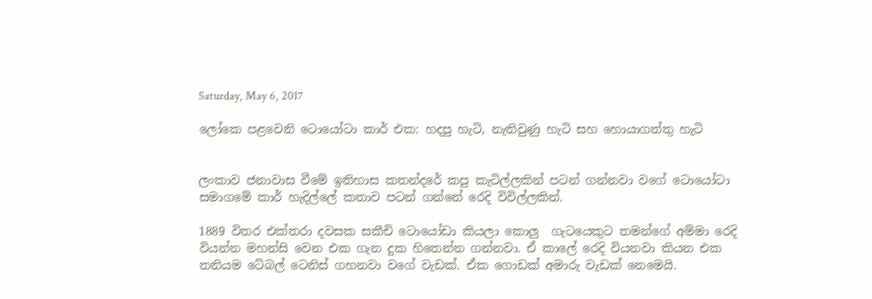Saturday, May 6, 2017

ලෝකෙ පළවෙනි ටොයෝටා කාර් එක: හදපු හැටි, නැතිවුණු හැටි සහ හොයාගත්තු හැටි


ලංකාව ජනාවාස වීමේ ඉතිහාස කතන්දරේ කපු කැටිල්ලකින් පටන් ගන්නවා වගේ ටොයෝටා සමාගමේ කාර් හැදිල්ලේ කතාව පටන් ගන්නේ රෙදි විවිල්ලකින්.

1889 විතර එක්තරා දවසක සකීචි ටොයෝඩා කියලා කොලු  ගැටයෙකුට තමන්ගේ අම්මා රෙදි වියන්න මහන්සි වෙන එක ගැන දුක හිතෙන්න ගන්නවා. ඒ කාලේ රෙදි වියනවා කියන එක තනියම ටේබල් ටෙනිස් ගහනවා වගේ වැඩක්. ඒක ගොඩක් අමාරු වැඩක් නෙමෙයි.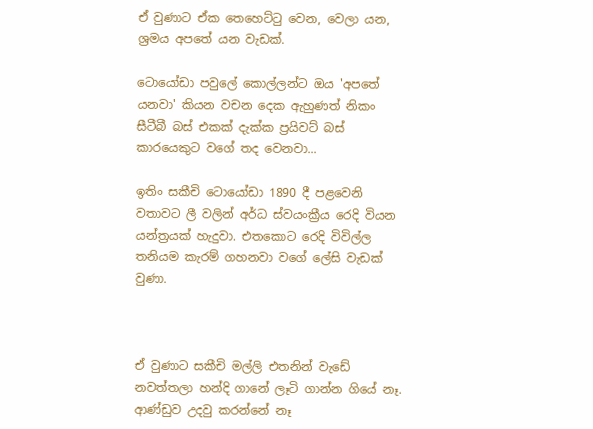ඒ වුණාට ඒක තෙහෙට්ටු වෙන, වෙලා යන, ශ්‍රමය අපතේ යන වැඩක්.

ටොයෝඩා පවුලේ කොල්ලන්ට ඔය 'අපතේ යනවා' කියන වචන දෙක ඇහුණත් නිකං සීටීබී බස් එකක් දැක්ක ප්‍රයිවට් බස් කාරයෙකුට වගේ තද වෙනවා...

ඉතිං සකීචි ටොයෝඩා 1890 දී පළවෙනි වතාවට ලී වලින් අර්ධ ස්වයංක්‍රීය රෙදි වියන යන්ත්‍රයක් හැදුවා. එතකොට රෙදි විවිල්ල තනියම කැරම් ගහනවා වගේ ලේසි වැඩක් වුණා.



ඒ වුණාට සකීචි මල්ලි එතනින් වැඩේ නවත්තලා හන්දි ගානේ ලෑටි ගාන්න ගියේ නෑ. ආණ්ඩුව උදවු කරන්නේ නෑ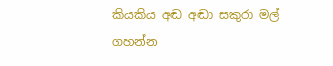කියකිය අඬ අඬා සකුරා මල් ගහන්න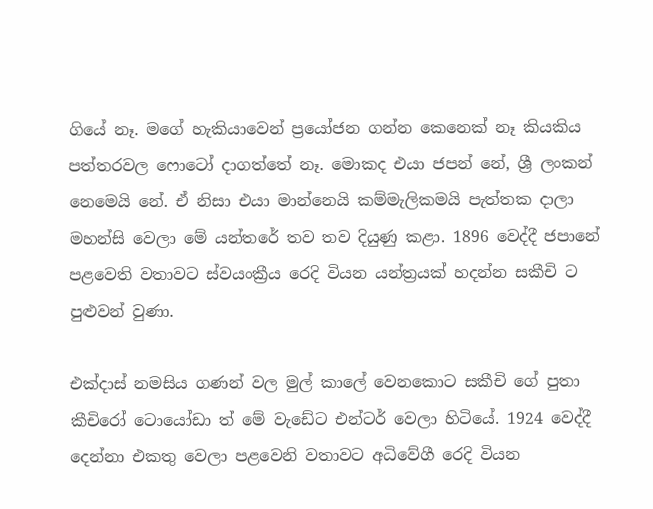ගියේ නෑ. මගේ හැකියාවෙන් ප්‍රයෝජන ගන්න කෙනෙක් නෑ කියකිය පත්තරවල ෆොටෝ දාගත්තේ නෑ. මොකද එයා ජපන් නේ, ශ්‍රී ලංකන් නෙමෙයි නේ. ඒ නිසා එයා මාන්නෙයි කම්මැලිකමයි පැත්තක දාලා  මහන්සි වෙලා මේ යන්තරේ තව තව දියුණු කළා. 1896 වෙද්දී ජපානේ පළවෙති වතාවට ස්වයංක්‍රීය රෙදි වියන යන්ත්‍රයක් හදන්න සකීචි ට පුළුවන් වුණා.

එක්දාස් නමසිය ගණන් වල මුල් කාලේ වෙනකොට සකීචි ගේ පුතා කීචිරෝ ටොයෝඩා ත් මේ වැඩේට එන්ටර් වෙලා හිටියේ. 1924 වෙද්දී දෙන්නා එකතු වෙලා පළවෙනි වතාවට අධිවේගී රෙදි වියන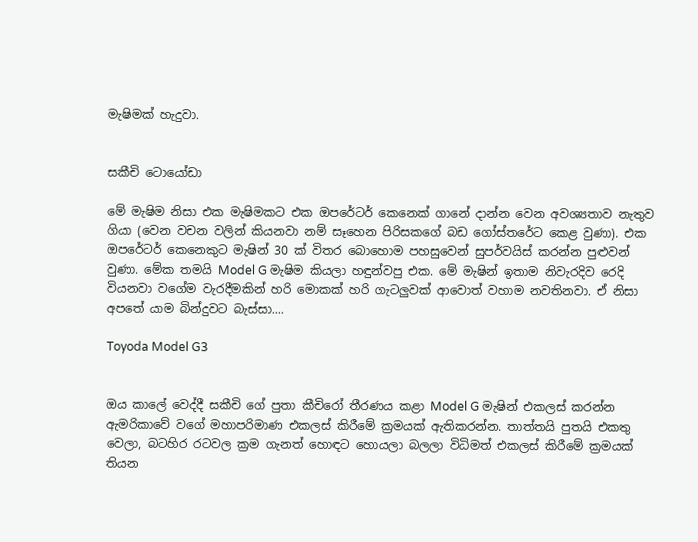මැෂිමක් හැදුවා.


සකීචි ටොයෝඩා

මේ මැෂිම නිසා එක මැෂිමකට එක ඔපරේටර් කෙනෙක් ගානේ දාන්න වෙන අවශ්‍යතාව නැතුව ගියා (වෙන වචන වලින් කියනවා නම් සෑහෙන පිරිසකගේ බඩ ගෝස්තරේට කෙළ වුණා). එක ඔපරේටර් කෙනෙකුට මැෂින් 30 ක් විතර බොහොම පහසුවෙන් සුපර්වයිස් කරන්න පුළුවන් වුණා. මේක තමයි Model G මැෂිම කියලා හඳුන්වපු එක. මේ මැෂින් ඉතාම නිවැරදිව රෙදි වියනවා වගේම වැරදීමකින් හරි මොකක් හරි ගැටලුවක් ආවොත් වහාම නවතිනවා. ඒ නිසා අපතේ යාම බින්දුවට බැස්සා....

Toyoda Model G3


ඔය කාලේ වෙද්දී සකීචි ගේ පුතා කීචිරෝ තීරණය කළා Model G මැෂින් එකලස් කරන්න ඇමරිකාවේ වගේ මහාපරිමාණ එකලස් කිරීමේ ක්‍රමයක් ඇතිකරන්න. තාත්තයි පුතයි එකතු වෙලා, බටහිර රටවල ක්‍රම ගැනත් හොඳට හොයලා බලලා විධිමත් එකලස් කිරීමේ ක්‍රමයක් තියන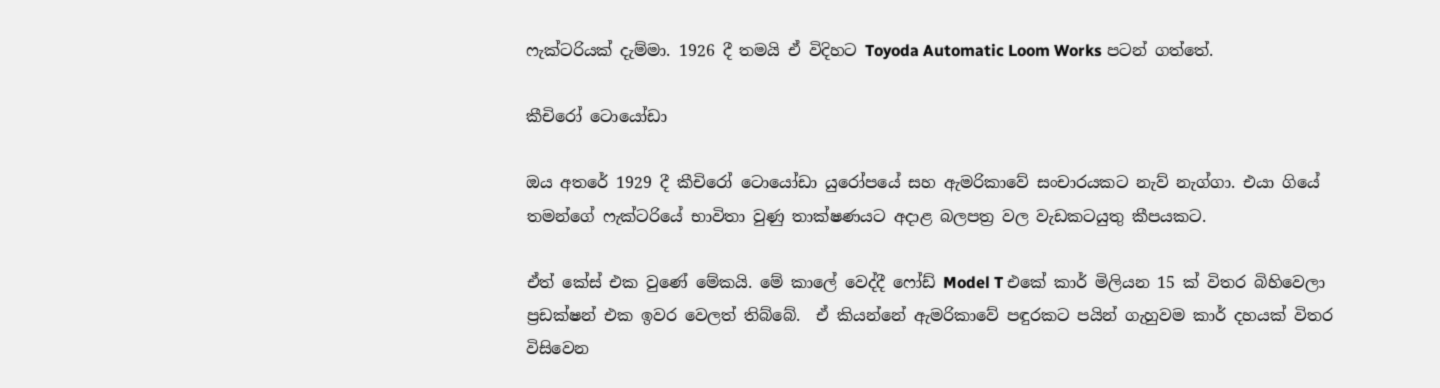ෆැක්ටරියක් දැම්මා. 1926 දී තමයි ඒ විදිහට Toyoda Automatic Loom Works පටන් ගත්තේ.

කීචිරෝ ටොයෝඩා

ඔය අතරේ 1929 දී කීචිරෝ ටොයෝඩා යුරෝපයේ සහ ඇමරිකාවේ සංචාරයකට නැව් නැග්ගා. එයා ගියේ තමන්ගේ ෆැක්ටරියේ භාවිතා වුණු තාක්ෂණයට අදාළ බලපත්‍ර වල වැඩකටයුතු කීපයකට.

ඒත් කේස් එක වුණේ මේකයි. මේ කාලේ වෙද්දී ෆෝඩ් Model T එකේ කාර් මිලියන 15 ක් විතර බිහිවෙලා ප්‍රඩක්ෂන් එක ඉවර වෙලත් තිබ්බේ.  ඒ කියන්නේ ඇමරිකාවේ පඳුරකට පයින් ගැහුවම කාර් දහයක් විතර විසිවෙන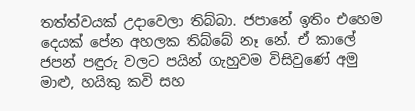තත්ත්වයක් උදාවෙලා තිබ්බා. ජපානේ ඉතිං එහෙම දෙයක් පේන අහලක තිබ්බේ නෑ නේ. ඒ කාලේ ජපන් පඳුරු වලට පයින් ගැහුවම විසිවුණේ අමු මාළු, හයිකු කවි සහ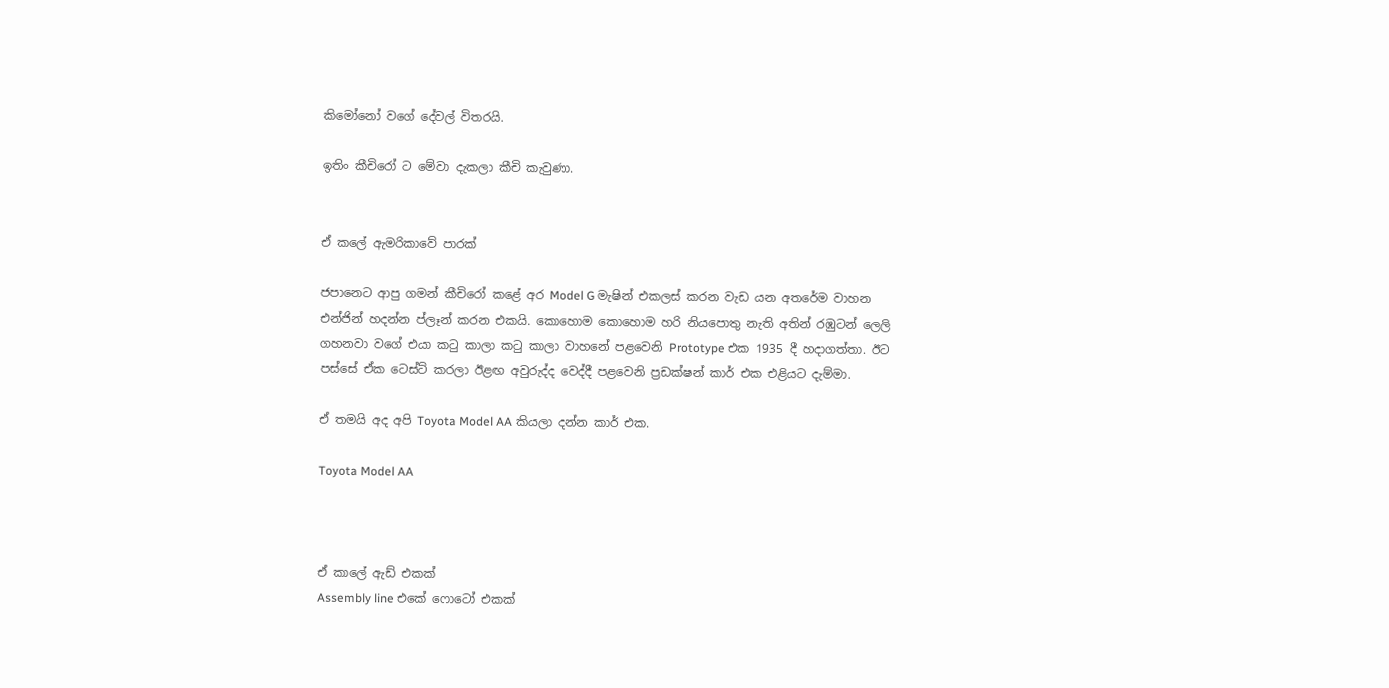කිමෝනෝ වගේ දේවල් විතරයි.

ඉතිං කීචිරෝ ට මේවා දැකලා කීචි කැවුණා.


ඒ කලේ ඇමරිකාවේ පාරක්

ජපානෙට ආපු ගමන් කීචිරෝ කළේ අර Model G මැෂින් එකලස් කරන වැඩ යන අතරේම වාහන එන්ජින් හදන්න ප්ලෑන් කරන එකයි. කොහොම කොහොම හරි නියපොතු නැති අතින් රඹුටන් ලෙලි ගහනවා වගේ එයා කටු කාලා කටු කාලා වාහනේ පළවෙනි Prototype එක 1935 දී හදාගත්තා. ඊට පස්සේ ඒක ටෙස්ට් කරලා ඊළඟ අවුරුද්ද වෙද්දී පළවෙනි ප්‍රඩක්ෂන් කාර් එක එළියට දැම්මා.

ඒ තමයි අද අපි Toyota Model AA කියලා දන්න කාර් එක.

Toyota Model AA



ඒ කාලේ ඇඩ් එකක්
Assembly line එකේ ෆොටෝ එකක්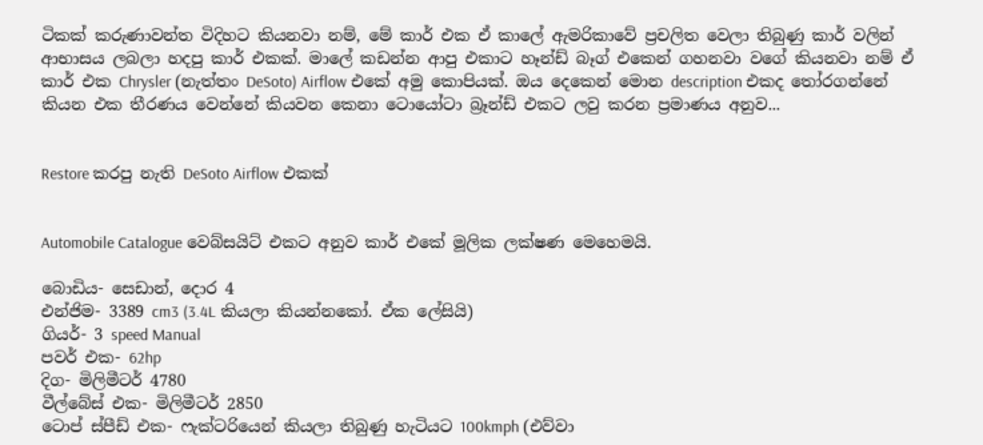ටිකක් කරුණාවන්ත විදිහට කියනවා නම්, මේ කාර් එක ඒ කාලේ ඇමරිකාවේ ප්‍රචලිත වෙලා තිබුණු කාර් වලින් ආභාසය ලබලා හදපු කාර් එකක්. මාලේ කඩන්න ආපු එකාට හෑන්ඩ් බෑග් එකෙන් ගහනවා වගේ කියනවා නම් ඒ කාර් එක Chrysler (නැත්තං DeSoto) Airflow එකේ අමු කොපියක්. ඔය දෙකෙන් මොන description එකද තෝරගන්නේ කියන එක තීරණය වෙන්නේ කියවන කෙනා ටොයෝටා බ්‍රෑන්ඩ් එකට ලවු කරන ප්‍රමාණය අනුව...


Restore කරපු නැති DeSoto Airflow එකක්


Automobile Catalogue වෙබ්සයිට් එකට අනුව කාර් එකේ මූලික ලක්ෂණ මෙහෙමයි.

බොඩිය- සෙඩාන්, දොර 4
එන්ජිම- 3389 cm3 (3.4L කියලා කියන්නකෝ. ඒක ලේසියි)
ගියර්- 3 speed Manual
පවර් එක- 62hp
දිග- මිලිමීටර් 4780
වීල්බේස් එක- මිලිමීටර් 2850
ටොප් ස්පීඩ් එක- ෆැක්ටරියෙන් කියලා තිබුණු හැටියට 100kmph (එව්වා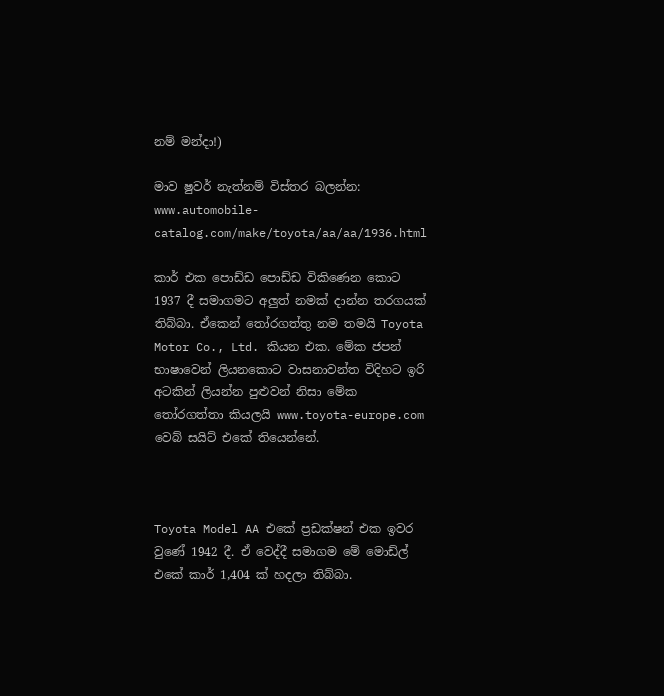නම් මන්දා!)

මාව ෂුවර් නැත්නම් විස්තර බලන්න: www.automobile-catalog.com/make/toyota/aa/aa/1936.html

කාර් එක පොඩ්ඩ පොඩ්ඩ විකිණෙන කොට 1937 දී සමාගමට අලුත් නමක් දාන්න තරගයක් තිබ්බා. ඒකෙන් තෝරගත්තු නම තමයි Toyota Motor Co., Ltd. කියන එක. මේක ජපන් භාෂාවෙන් ලියනකොට වාසනාවන්ත විදිහට ඉරි අටකින් ලියන්න පුළුවන් නිසා මේක තෝරගත්තා කියලයි www.toyota-europe.com වෙබ් සයිට් එකේ තියෙන්නේ.



Toyota Model AA එකේ ප්‍රඩක්ෂන් එක ඉවර වුණේ 1942 දී. ඒ වෙද්දී සමාගම මේ මොඩ්ල් එකේ කාර් 1,404 ක් හදලා තිබ්බා.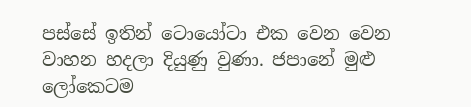පස්සේ ඉතින් ටොයෝටා එක වෙන වෙන වාහන හදලා දියුණු වුණා. ජපානේ මුළු ලෝකෙටම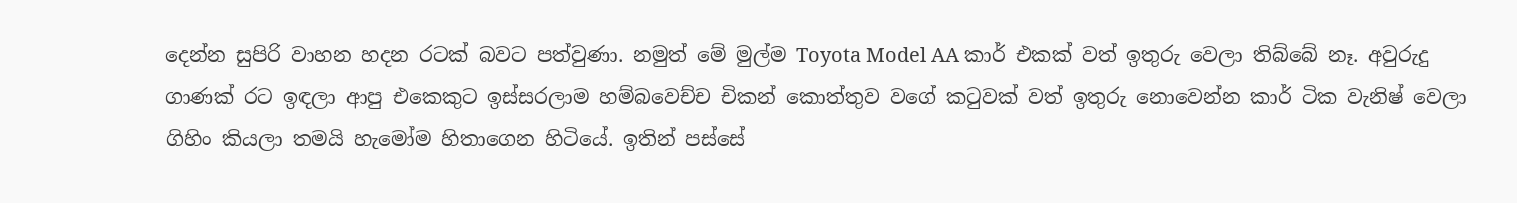දෙන්න සුපිරි වාහන හදන රටක් බවට පත්වුණා. නමුත් මේ මුල්ම Toyota Model AA කාර් එකක් වත් ඉතුරු වෙලා තිබ්බේ නෑ. අවුරුදු ගාණක් රට ඉඳලා ආපු එකෙකුට ඉස්සරලාම හම්බවෙච්ච චිකන් කොත්තුව වගේ කටුවක් වත් ඉතුරු නොවෙන්න කාර් ටික වැනිෂ් වෙලා ගිහිං කියලා තමයි හැමෝම හිතාගෙන හිටියේ. ඉතින් පස්සේ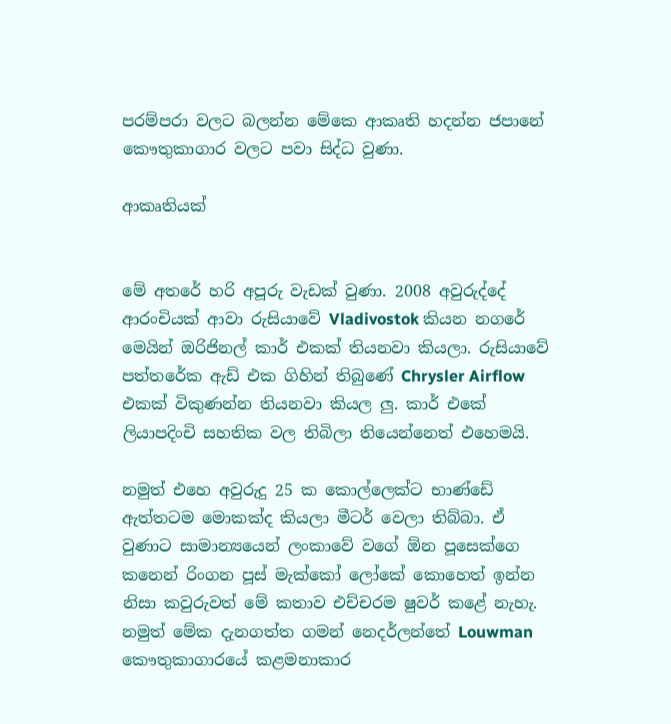පරම්පරා වලට බලන්න මේකෙ ආකෘති හදන්න ජපානේ කෞතුකාගාර වලට පවා සිද්ධ වුණා.

ආකෘතියක්


මේ අතරේ හරි අපූරු වැඩක් වුණා. 2008 අවුරුද්දේ ආරංචියක් ආවා රුසියාවේ Vladivostok කියන නගරේ මෙයින් ඔරිජිනල් කාර් එකක් තියනවා කියලා. රුසියාවේ පත්තරේක ඇඩ් එක ගිහින් තිබුණේ Chrysler Airflow එකක් විකුණන්න තියනවා කියල ලු. කාර් එකේ ලියාපදිංචි සහතික වල තිබිලා තියෙන්නෙත් එහෙමයි.

නමුත් එහෙ අවුරුදු 25 ක කොල්ලෙක්ට භාණ්ඩේ ඇත්තටම මොකක්ද කියලා මීටර් වෙලා තිබ්බා. ඒ වුණාට සාමාන්‍යයෙන් ලංකාවේ වගේ ඕන පූසෙක්ගෙ කනෙන් රිංගන පූස් මැක්කෝ ලෝකේ කොහෙත් ඉන්න නිසා කවුරුවත් මේ කතාව එච්චරම ෂුවර් කළේ නැහැ. නමුත් මේක දැනගත්ත ගමන් නෙදර්ලන්තේ Louwman කෞතුකාගාරයේ කළමනාකාර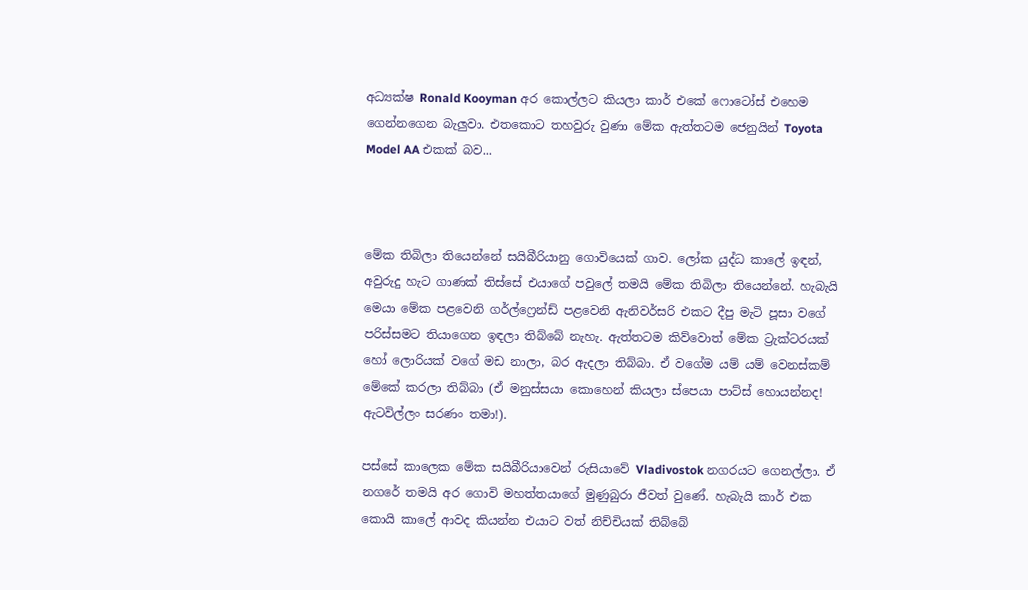අධ්‍යක්ෂ Ronald Kooyman අර කොල්ලට කියලා කාර් එකේ ෆොටෝස් එහෙම ගෙන්නගෙන බැලුවා. එතකොට තහවුරු වුණා මේක ඇත්තටම ජෙනුයින් Toyota Model AA එකක් බව...



මේක තිබිලා තියෙන්නේ සයිබීරියානු ගොවියෙක් ගාව. ලෝක යුද්ධ කාලේ ඉඳන්, අවුරුදු හැට ගාණක් තිස්සේ එයාගේ පවුලේ තමයි මේක තිබිලා තියෙන්නේ. හැබැයි මෙයා මේක පළවෙනි ගර්ල්ෆ්‍රෙන්ඩ් පළවෙනි ඇනිවර්සරි එකට දීපු මැටි පූසා වගේ පරිස්සමට තියාගෙන ඉඳලා තිබ්බේ නැහැ. ඇත්තටම කිව්වොත් මේක ට්‍රැක්ටරයක් හෝ ලොරියක් වගේ මඩ නාලා, බර ඇදලා තිබ්බා. ඒ වගේම යම් යම් වෙනස්කම් මේකේ කරලා තිබ්බා (ඒ මනුස්සයා කොහෙන් කියලා ස්පෙයා පාට්ස් හොයන්නද! ඇටවිල්ලං සරණං තමා!).

පස්සේ කාලෙක මේක සයිබීරියාවෙන් රුසියාවේ Vladivostok නගරයට ගෙනල්ලා. ඒ නගරේ තමයි අර ගොවි මහත්තයාගේ මුණුබුරා ජීවත් වුණේ. හැබැයි කාර් එක කොයි කාලේ ආවද කියන්න එයාට වත් නිච්චියක් තිබ්බේ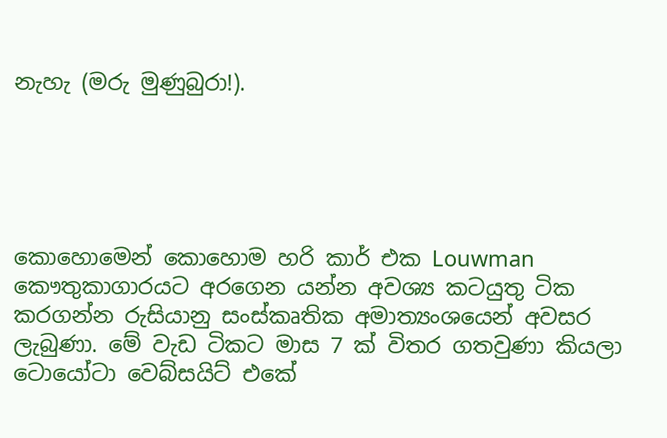නැහැ (මරු මුණුබුරා!).





කොහොමෙන් කොහොම හරි කාර් එක Louwman කෞතුකාගාරයට අරගෙන යන්න අවශ්‍ය කටයුතු ටික කරගන්න රුසියානු සංස්කෘතික අමාත්‍යංශයෙන් අවසර ලැබුණා. මේ වැඩ ටිකට මාස 7 ක් විතර ගතවුණා කියලා ටොයෝටා වෙබ්සයිට් එකේ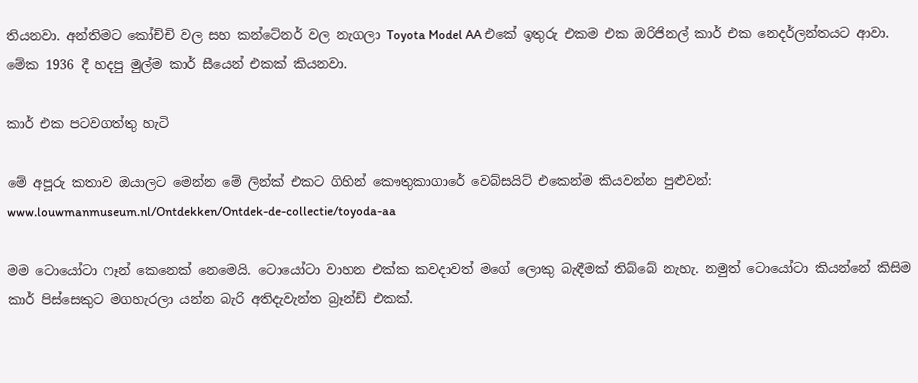තියනවා. අන්තිමට කෝච්චි වල සහ කන්ටේනර් වල නැගලා Toyota Model AA එකේ ඉතුරු එකම එක ඔරිජිනල් කාර් එක නෙදර්ලන්තයට ආවා. මේක 1936 දී හදපු මුල්ම කාර් සීයෙන් එකක් කියනවා.

කාර් එක පටවගත්තු හැටි

මේ අපූරු කතාව ඔයාලට මෙන්න මේ ලින්ක් එකට ගිහින් කෞතුකාගාරේ වෙබ්සයිට් එකෙන්ම කියවන්න පුළුවන්: www.louwmanmuseum.nl/Ontdekken/Ontdek-de-collectie/toyoda-aa

මම ටොයෝටා ෆෑන් කෙනෙක් නෙමෙයි. ටොයෝටා වාහන එක්ක කවදාවත් මගේ ලොකු බැඳීමක් තිබ්බේ නැහැ. නමුත් ටොයෝටා කියන්නේ කිසිම කාර් පිස්සෙකුට මගහැරලා යන්න බැරි අතිදැවැන්ත බ්‍රෑන්ඩ් එකක්.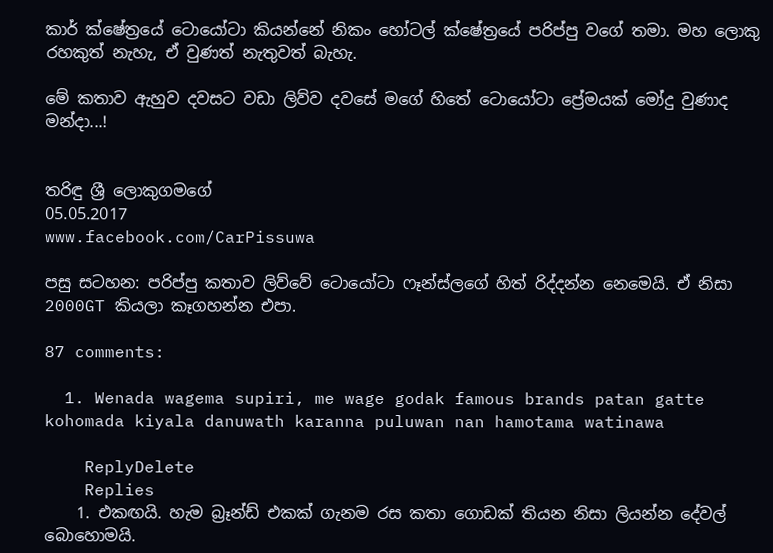කාර් ක්ෂේත්‍රයේ ටොයෝටා කියන්නේ නිකං හෝටල් ක්ෂේත්‍රයේ පරිප්පු වගේ තමා. මහ ලොකු රහකුත් නැහැ, ඒ වුණත් නැතුවත් බැහැ.

මේ කතාව ඇහුව දවසට වඩා ලිව්ව දවසේ මගේ හිතේ ටොයෝටා ප්‍රේමයක් මෝදු වුණාද මන්දා...!


තරිඳු ශ්‍රී ලොකුගමගේ
05.05.2017
www.facebook.com/CarPissuwa

පසු සටහන: පරිප්පු කතාව ලිව්වේ ටොයෝටා ෆෑන්ස්ලගේ හිත් රිද්දන්න නෙමෙයි. ඒ නිසා 2000GT කියලා කෑගහන්න එපා.

87 comments:

  1. Wenada wagema supiri, me wage godak famous brands patan gatte kohomada kiyala danuwath karanna puluwan nan hamotama watinawa

    ReplyDelete
    Replies
    1. එකඟයි. හැම බ්‍රෑන්ඩ් එකක් ගැනම රස කතා ගොඩක් තියන නිසා ලියන්න දේවල් බොහොමයි.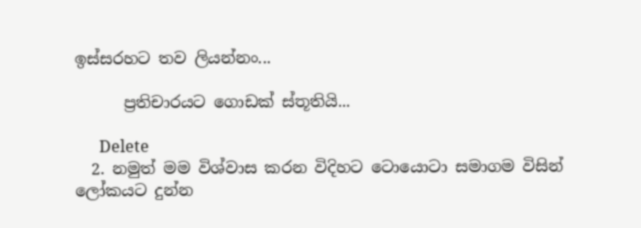ඉස්සරහට තව ලියන්නං...

      ප්‍රතිචාරයට ගොඩක් ස්තූතියි...

      Delete
  2. නමුත් මම විශ්වාස කරන විදිහට ටොයොටා සමාගම විසින් ලෝකයට දුන්න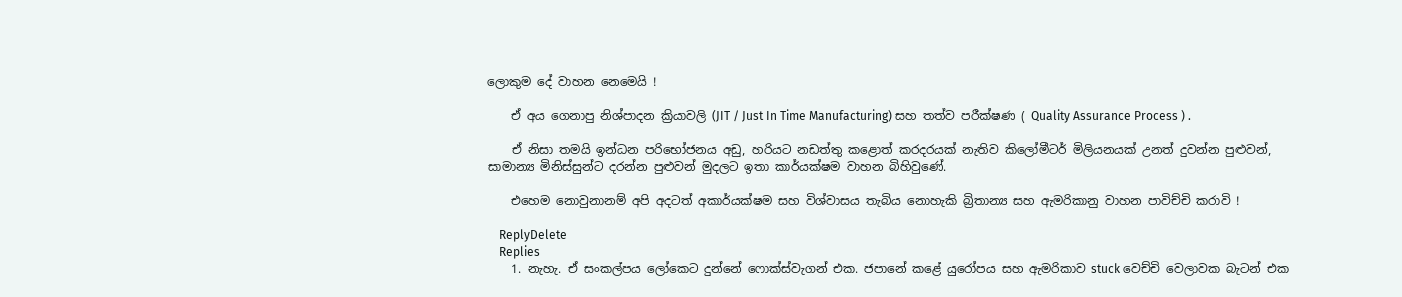ලොකුම දේ වාහන නෙමෙයි !

    ඒ අය ගෙනාපු නිශ්පාදන ක්‍රියාවලි (JIT / Just In Time Manufacturing) සහ තත්ව පරීක්ෂණ ( Quality Assurance Process ) .

    ඒ නිසා තමයි ඉන්ධන පරිභෝජනය අඩු, හරියට නඩත්තු කළොත් කරදරයක් නැතිව කිලෝමීටර් මිලියනයක් උනත් දුවන්න පුළුවන්, සාමාන්‍ය මිනිස්සුන්ට දරන්න පුළුවන් මුදලට ඉතා කාර්යක්ෂම වාහන බිහිවුණේ.

    එහෙම නොවුනානම් අපි අදටත් අකාර්යක්ෂම සහ විශ්වාසය තැබිය නොහැකි බ්‍රිතාන්‍ය සහ ඇමරිකානු වාහන පාවිච්චි කරාවි !

    ReplyDelete
    Replies
    1. නැහැ. ඒ සංකල්පය ලෝකෙට දුන්නේ ෆොක්ස්වැගන් එක. ජපානේ කළේ යුරෝපය සහ ඇමරිකාව stuck වෙච්චි වෙලාවක බැටන් එක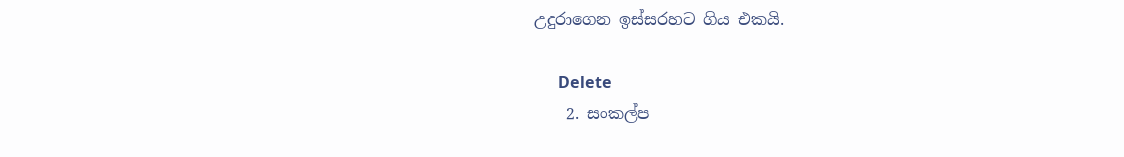උදුරාගෙන ඉස්සරහට ගිය එකයි.

      Delete
    2. සංකල්ප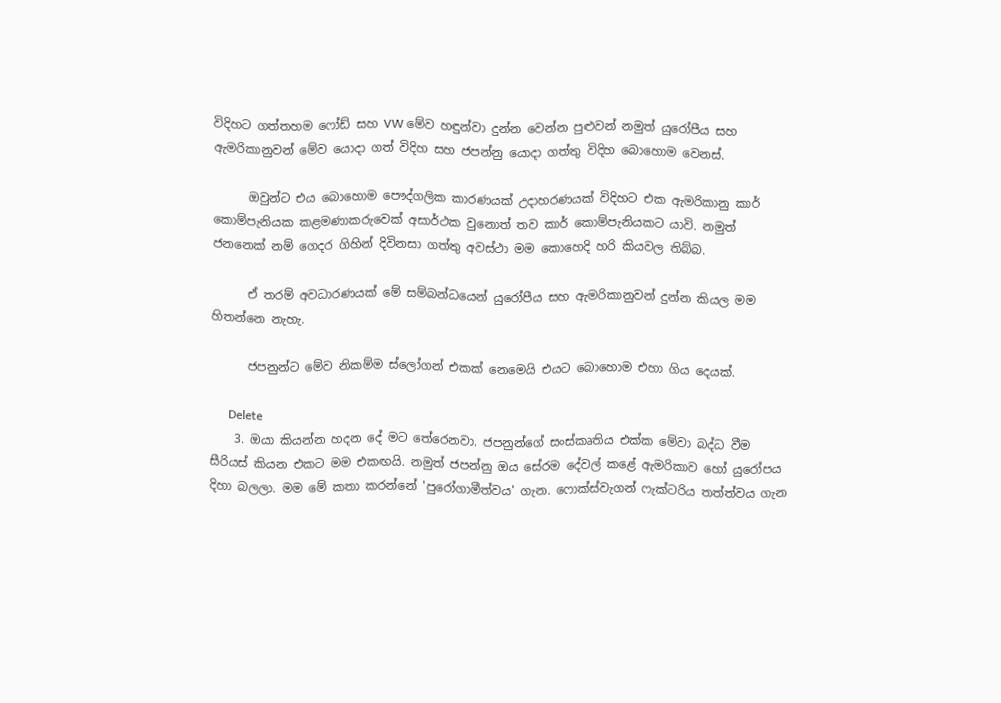විදිහට ගත්තහම ෆෝඩ් සහ VW මේව හඳුන්වා දුන්න වෙන්න පුළුවන් නමුත් යුරෝපීය සහ ඇමරිකානුවන් මේව යොදා ගත් විදිහ සහ ජපන්නු යොදා ගත්තු විදිහ බොහොම වෙනස්.

      ඔවුන්ට එය බොහොම පෞද්ගලික කාරණයක් උදාහරණයක් විදිහට එක ඇමරිකානු කාර් කොම්පැනියක කළමණාකරුවෙක් අසාර්ථක වුනොත් තව කාර් කොම්පැනියකට යාවි. නමුත් ජනනෙක් නම් ගෙදර ගිහින් දිවිනසා ගත්තු අවස්ථා මම කොහෙදි හරි කියවල තිබ්බ.

      ඒ තරම් අවධාරණයක් මේ සම්බන්ධයෙන් යුරෝපීය සහ ඇමරිකානුවන් දුන්න කියල මම හිතන්නෙ නැහැ.

      ජපනුන්ට මේව නිකම්ම ස්ලෝගන් එකක් නෙමෙයි එයට බොහොම එහා ගිය දෙයක්.

      Delete
    3. ඔයා කියන්න හදන දේ මට තේරෙනවා. ජපනුන්ගේ සංස්කෘතිය එක්ක මේවා බද්ධ වීම සීරියස් කියන එකට මම එකඟයි. නමුත් ජපන්නු ඔය සේරම දේවල් කළේ ඇමරිකාව හෝ යුරෝපය දිහා බලලා. මම මේ කතා කරන්නේ 'පුරෝගාමීත්වය' ගැන. ෆොක්ස්වැගන් ෆැක්ටරිය තත්ත්වය ගැන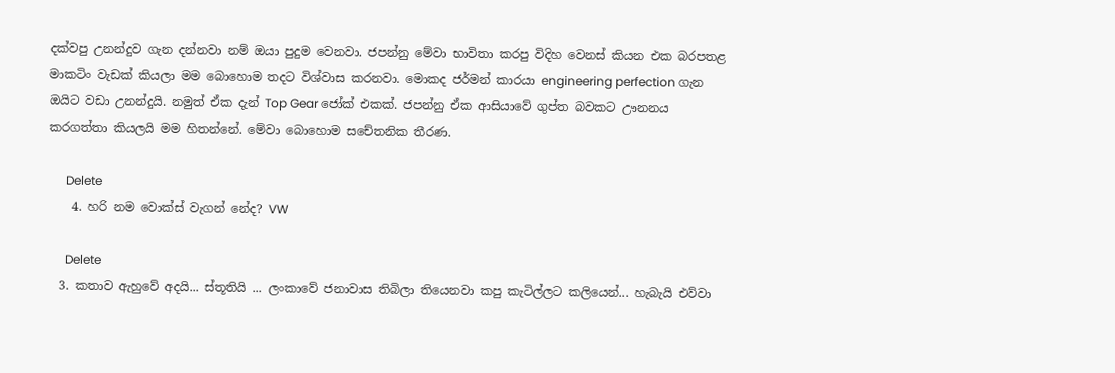දක්වපු උනන්දුව ගැන දන්නවා නම් ඔයා පුදුම වෙනවා. ජපන්නු මේවා භාවිතා කරපු විදිහ වෙනස් කියන එක බරපතළ මාකටිං වැඩක් කියලා මම බොහොම තදට විශ්වාස කරනවා. මොකද ජර්මන් කාරයා engineering perfection ගැන ඔයිට වඩා උනන්දුයි. නමුත් ඒක දැන් Top Gear ජෝක් එකක්. ජපන්නු ඒක ආසියාවේ ගුප්ත බවකට ඌනනය කරගත්තා කියලයි මම හිතන්නේ. මේවා බොහොම සචේතනික තීරණ.

      Delete
    4. හරි නම වොක්ස් වැගන් නේද? VW

      Delete
  3. කතාව ඇහුවේ අදයි... ස්තූතියි ... ලංකාවේ ජනාවාස තිබිලා තියෙනවා කපු කැටිල්ලට කලියෙන්... හැබැයි එව්වා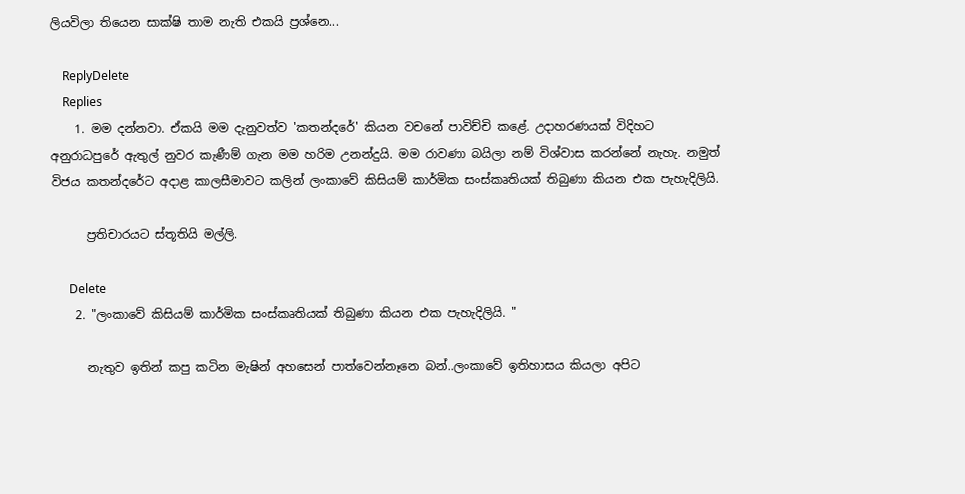ලියවිලා තියෙන සාක්ෂි තාම නැති එකයි ප්‍රශ්නෙ...

    ReplyDelete
    Replies
    1. මම දන්නවා. ඒකයි මම දැනුවත්ව 'කතන්දරේ' කියන වචනේ පාවිච්චි කළේ. උදාහරණයක් විදිහට අනුරාධපුරේ ඇතුල් නුවර කැණීම් ගැන මම හරිම උනන්දුයි. මම රාවණා බයිලා නම් විශ්වාස කරන්නේ නැහැ. නමුත් විජය කතන්දරේට අදාළ කාලසීමාවට කලින් ලංකාවේ කිසියම් කාර්මික සංස්කෘතියක් තිබුණා කියන එක පැහැදිලියි.

      ප්‍රතිචාරයට ස්තූතියි මල්ලි.

      Delete
    2. "ලංකාවේ කිසියම් කාර්මික සංස්කෘතියක් තිබුණා කියන එක පැහැදිලියි. "

      නැතුව ඉතින් කපු කටින මැෂින් අහසෙන් පාත්වෙන්නෑනෙ බන්..ලංකාවේ ඉතිහාසය කියලා අපිට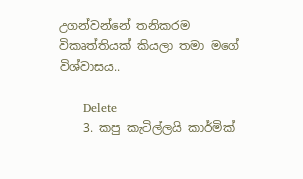උගන්වන්නේ තනිකරම විකෘත්තියක් කියලා තමා මගේ විශ්වාසය..

      Delete
    3. කපු කැටිල්ලයි කාර්මික්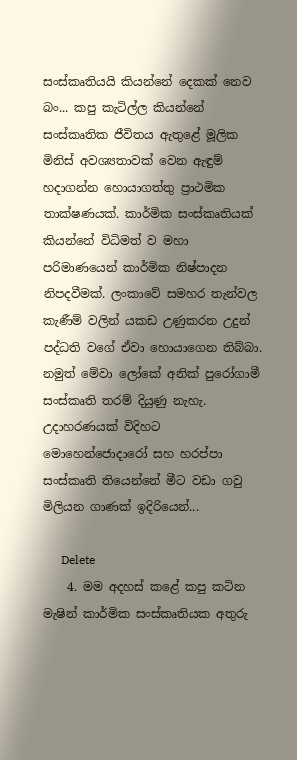සංස්කෘතියයි කියන්නේ දෙකක් නෙව බං... කපු කැටිල්ල කියන්නේ සංස්කෘතික ජීවිතය ඇතුළේ මූලික මිනිස් අවශ්‍යතාවක් වෙන ඇඳුම් හදාගන්න හොයාගත්තු ප්‍රාථමික තාක්ෂණයක්. කාර්මික සංස්කෘතියක් කියන්නේ විධිමත් ව මහා පරිමාණයෙන් කාර්මික නිෂ්පාදන නිපදවීමක්. ලංකාවේ සමහර තැන්වල කැණීම් වලින් යකඩ උණුකරන උදුන් පද්ධති වගේ ඒවා හොයාගෙන තිබ්බා. නමුත් මේවා ලෝකේ අනික් පුරෝගාමී සංස්කෘති තරම් දියුණු නැහැ. උදාහරණයක් විදිහට මොහෙන්ජොදාරෝ සහ හරප්පා සංස්කෘති තියෙන්නේ මීට වඩා ගවු මිලියන ගාණක් ඉදිරියෙන්...

      Delete
    4. මම අදහස් කළේ කපු කටින මැෂින් කාර්මික සංස්කෘතියක අතුරු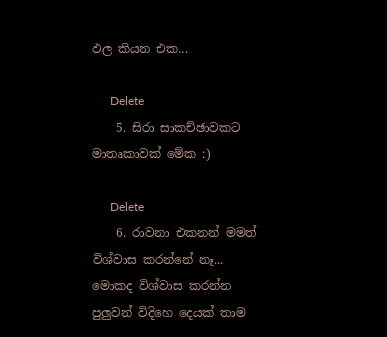ඵල කියන එක...

      Delete
    5. සිරා සාකච්ඡාවකට මාතෘකාවක් මේක :)

      Delete
    6. රාවනා එකනන් මමත් විශ්වාස කරන්නේ නෑ... මොකද විශ්වාස කරන්න පුලුවන් විදිහෙ දෙයක් තාම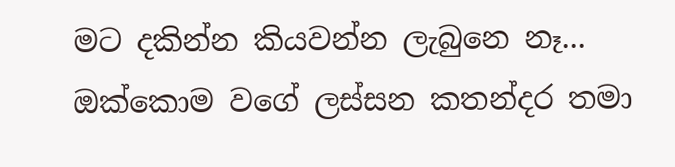මට දකින්න කියවන්න ලැබුනෙ නෑ... ඔක්කොම වගේ ලස්සන කතන්දර තමා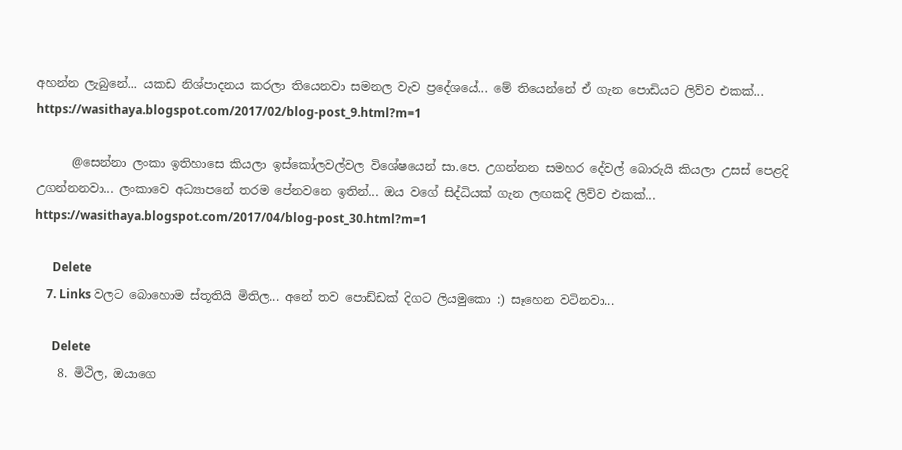අහන්න ලැබුනේ... යකඩ නිශ්පාදනය කරලා තියෙනවා සමනල වැව ප්‍රදේශයේ... මේ තියෙන්නේ ඒ ගැන පොඩියට ලිව්ව එකක්... https://wasithaya.blogspot.com/2017/02/blog-post_9.html?m=1

      @සෙන්නා ලංකා ඉතිහාසෙ කියලා ඉස්කෝලවල්වල විශේෂයෙන් සා.පෙ. උගන්නන සමහර දේවල් බොරුයි කියලා උසස් පෙළදි උගන්නනවා... ලංකාවෙ අධ්‍යාපනේ තරම පේනවනෙ ඉතින්... ඔය වගේ සිද්ධියක් ගැන ලඟකදි ලිව්ව එකක්... https://wasithaya.blogspot.com/2017/04/blog-post_30.html?m=1

      Delete
    7. Links වලට බොහොම ස්තූතියි මිතිල... අනේ තව පොඩ්ඩක් දිගට ලියමුකො :) සෑහෙන වටිනවා...

      Delete
    8. මිථිල, ඔයාගෙ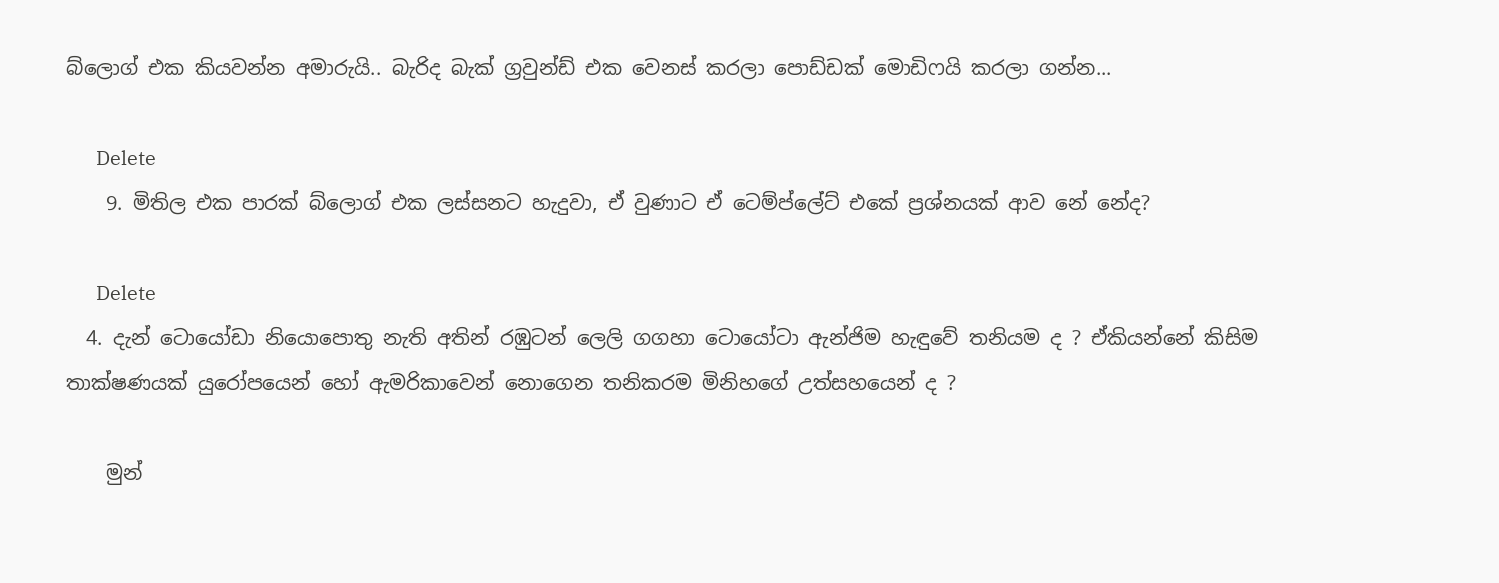බ්ලොග් එක කියවන්න අමාරුයි.. බැරිද බැක් ග්‍රවුන්ඩ් එක වෙනස් කරලා පොඩ්ඩක් මොඩිෆයි කරලා ගන්න...

      Delete
    9. මිතිල එක පාරක් බ්ලොග් එක ලස්සනට හැදුවා, ඒ වුණාට ඒ ටෙම්ප්ලේට් එකේ ප්‍රශ්නයක් ආව නේ නේද?

      Delete
  4. දැන් ටොයෝඩා නියොපොතු නැති අතින් රඹුටන් ලෙලි ගගහා ටොයෝටා ඇන්ජිම හැඳුවේ තනියම ද ? ඒකියන්නේ කිසිම තාක්ෂණයක් යුරෝපයෙන් හෝ ඇමරිකාවෙන් නොගෙන තනිකරම මිනිහගේ උත්සහයෙන් ද ?

    මුන්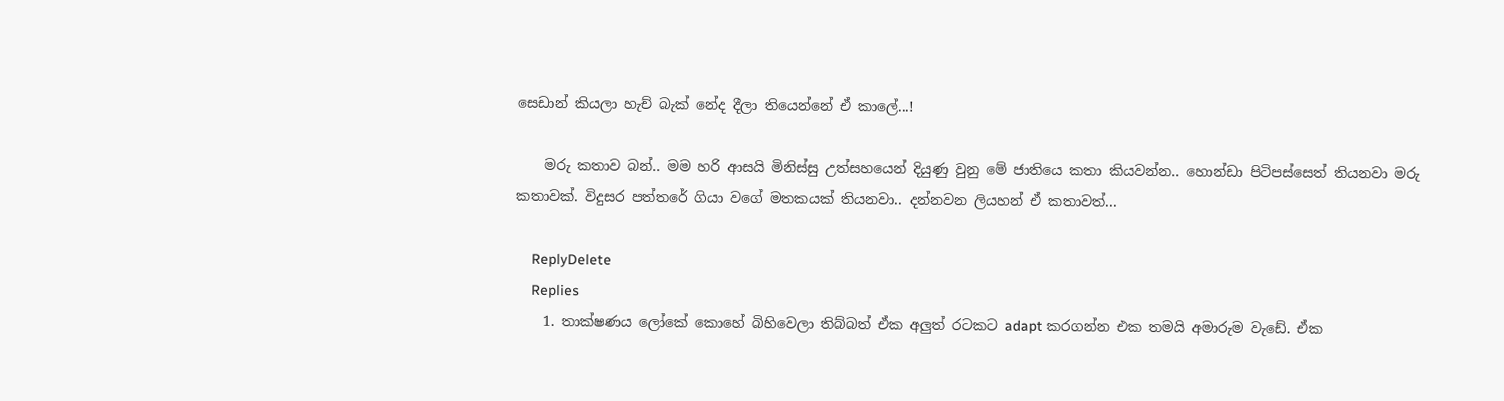සෙඩාන් කියලා හැච් බැක් නේද දීලා තියෙන්නේ ඒ කාලේ...!

    මරු කතාව බන්.. මම හරි ආසයි මිනිස්සු උත්සහයෙන් දියුණු වුනු මේ ජාතියෙ කතා කියවන්න.. හොන්ඩා පිටිපස්සෙත් තියනවා මරු කතාවක්. විදුසර පත්තරේ ගියා වගේ මතකයක් තියනවා.. දන්නවන ලියහන් ඒ කතාවත්...

    ReplyDelete
    Replies
    1. තාක්ෂණය ලෝකේ කොහේ බිහිවෙලා තිබ්බත් ඒක අලුත් රටකට adapt කරගන්න එක තමයි අමාරුම වැඩේ. ඒක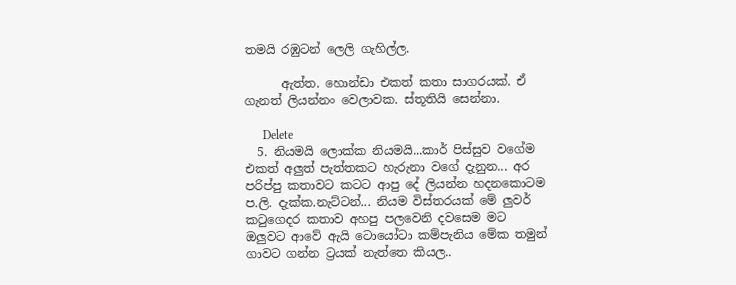තමයි රඹුටන් ලෙලි ගැහිල්ල.

      ඇත්ත. හොන්ඩා එකත් කතා සාගරයක්. ඒ ගැනත් ලියන්නං වෙලාවක. ස්තූතියි සෙන්නා.

      Delete
  5. නියමයි ලොක්ක නියමයි...කාර් පිස්සුව වගේම එකත් අලුත් පැත්තකට හැරුනා වගේ දැනුන... අර පරිප්පු කතාවට කටට ආපු දේ ලියන්න හදනකොටම ප.ලි. දැක්ක.නැට්ටන්... නියම විස්තරයක් මේ ලුවර් කටුගෙදර කතාව අහපු පලවෙනි දවසෙම මට ඔලුවට ආවේ ඇයි ටොයෝටා කම්පැනිය මේක තමුන් ගාවට ගන්න ට්‍රයක් නැත්තෙ කියල..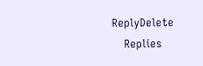ReplyDelete
    Replies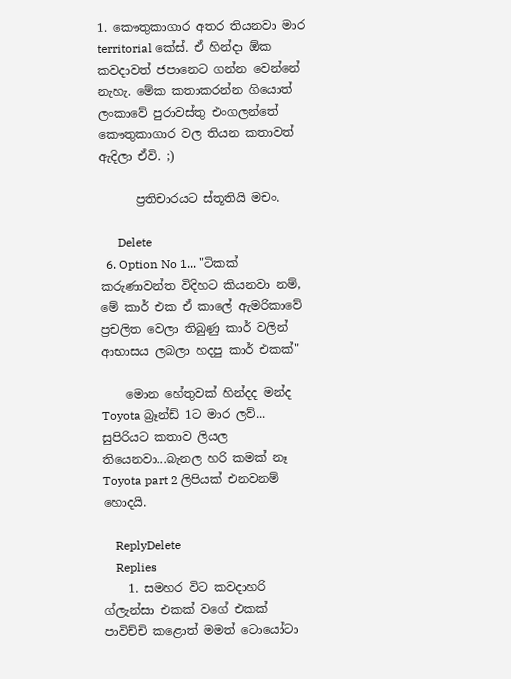1. කෞතුකාගාර අතර තියනවා මාර territorial කේස්. ඒ හින්දා ඕක කවදාවත් ජපානෙට ගන්න වෙන්නේ නැහැ. මේක කතාකරන්න ගියොත් ලංකාවේ පුරාවස්තු එංගලන්තේ කෞතුකාගාර වල තියන කතාවත් ඇදිලා ඒවි. ;)

      ප්‍රතිචාරයට ස්තූතියි මචං.

      Delete
  6. Option No 1... "ටිකක් කරුණාවන්ත විදිහට කියනවා නම්, මේ කාර් එක ඒ කාලේ ඇමරිකාවේ ප්‍රචලිත වෙලා තිබුණු කාර් වලින් ආභාසය ලබලා හදපු කාර් එකක්"

    මොන හේතුවක් හින්දද මන්ද Toyota බ්‍රෑන්ඩ් 1ට මාර ලව්... සුපිරියට කතාව ලියල තියෙනවා...බැනල හරි කමක් නෑ Toyota part 2 ලිපියක් එනවනම් හොදයි.

    ReplyDelete
    Replies
    1. සමහර විට කවදාහරි ග්ලැන්සා එකක් වගේ එකක් පාවිච්චි කළොත් මමත් ටොයෝටා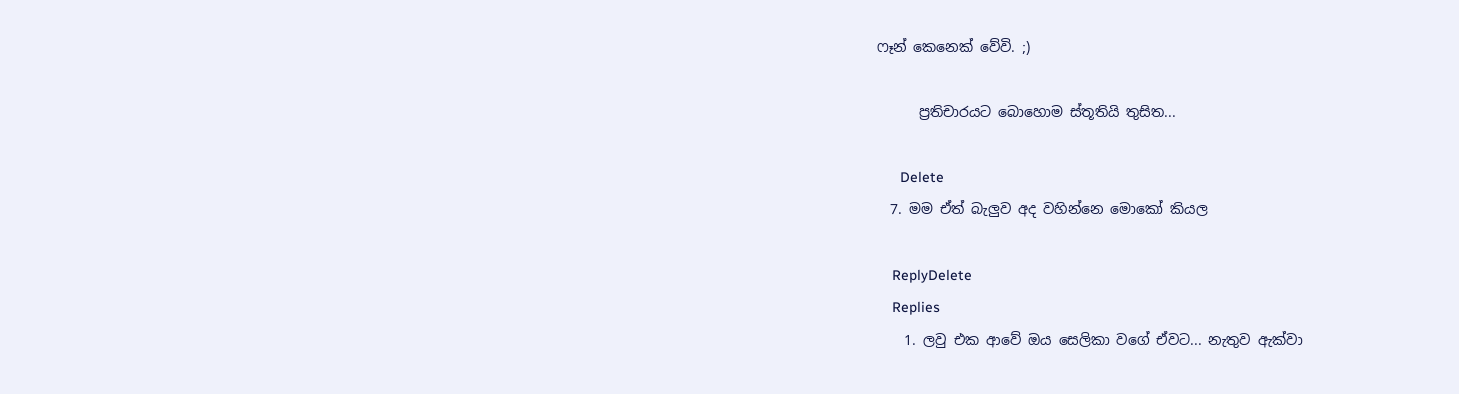ෆෑන් කෙනෙක් වේවි. ;)

      ප්‍රතිචාරයට බොහොම ස්තූතියි තුසිත...

      Delete
  7. මම ඒත් බැලුව අද වහින්නෙ මොකෝ කියල

    ReplyDelete
    Replies
    1. ලවු එක ආවේ ඔය සෙලිකා වගේ ඒවට... නැතුව ඇක්වා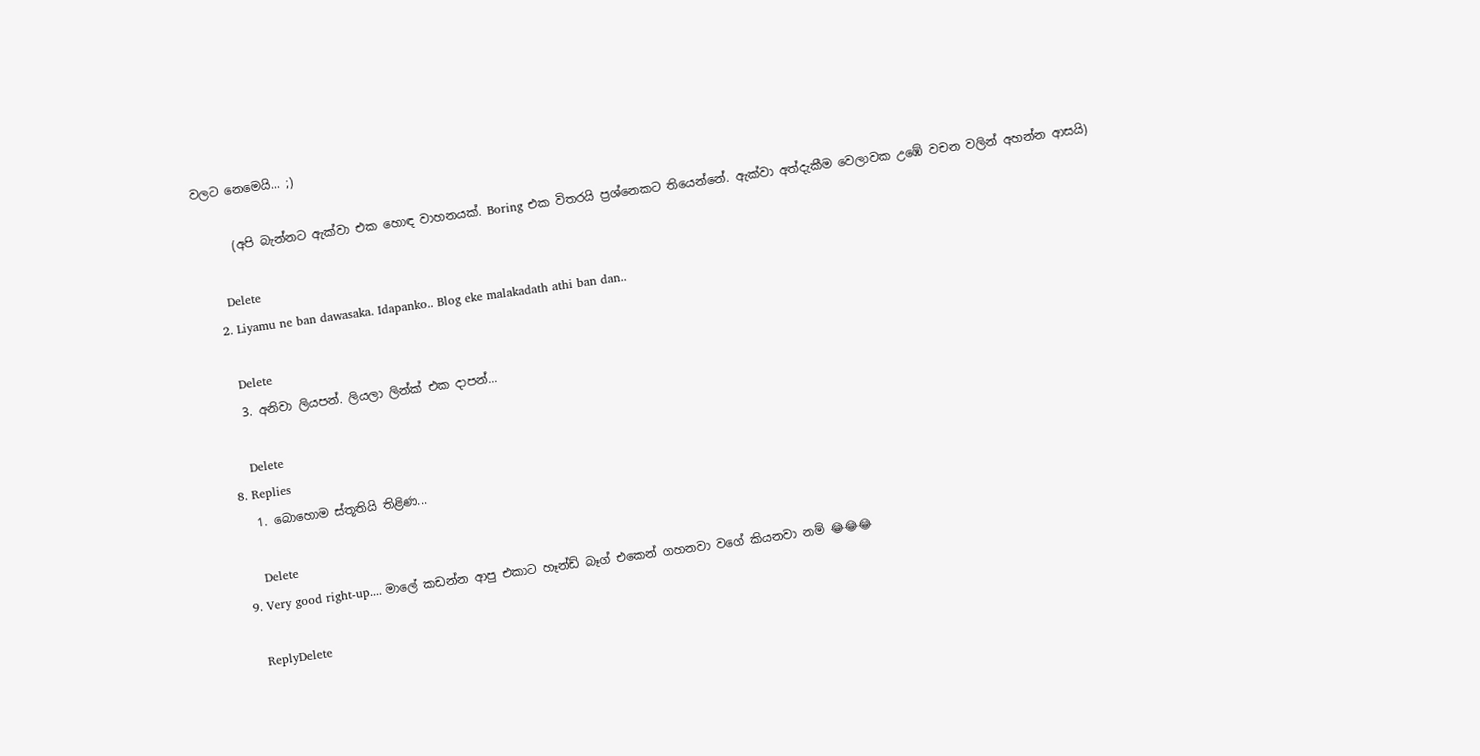වලට නෙමෙයි... ;)

      (අපි බැන්නට ඇක්වා එක හොඳ වාහනයක්. Boring එක විතරයි ප්‍රශ්නෙකට තියෙන්නේ. ඇක්වා අත්දැකීම වෙලාවක උඹේ වචන වලින් අහන්න ආසයි)

      Delete
    2. Liyamu ne ban dawasaka. Idapanko.. Blog eke malakadath athi ban dan..

      Delete
    3. අනිවා ලියපන්. ලියලා ලින්ක් එක දාපන්...

      Delete
  8. Replies
    1. බොහොම ස්තූතියි තිළිණ...

      Delete
  9. Very good right-up.... මාලේ කඩන්න ආපු එකාට හෑන්ඩ් බෑග් එකෙන් ගහනවා වගේ කියනවා නම් 😂😂😂

    ReplyDelete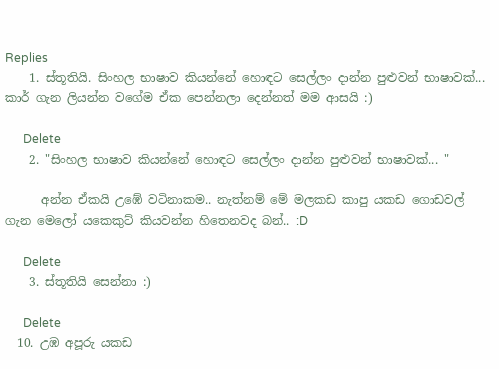Replies
    1. ස්තූතියි. සිංහල භාෂාව කියන්නේ හොඳට සෙල්ලං දාන්න පුළුවන් භාෂාවක්... කාර් ගැන ලියන්න වගේම ඒක පෙන්නලා දෙන්නත් මම ආසයි :)

      Delete
    2. "සිංහල භාෂාව කියන්නේ හොඳට සෙල්ලං දාන්න පුළුවන් භාෂාවක්... "

      අන්න ඒකයි උඹේ වටිනාකම.. නැත්නම් මේ මලකඩ කාපු යකඩ ගොඩවල් ගැන මෙලෝ යකෙකුට් කියවන්න හිතෙනවද බන්.. :D

      Delete
    3. ස්තූතියි සෙන්නා :)

      Delete
  10. උඹ අපූරු යකඩ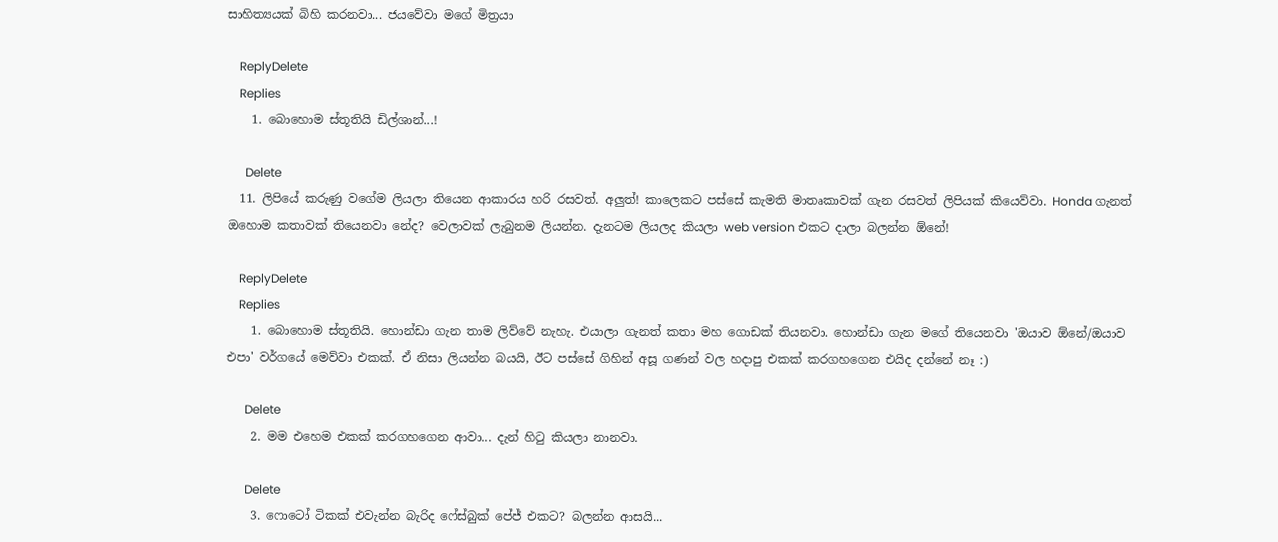සාහිත්‍යයක් බිහි කරනවා... ජයවේවා මගේ මිත්‍රයා

    ReplyDelete
    Replies
    1. බොහොම ස්තූතියි ඩිල්ශාන්...!

      Delete
  11. ලිපියේ කරුණු වගේම ලියලා තියෙන ආකාරය හරි රසවත්. අලුත්! කාලෙකට පස්සේ කැමති මාතෘකාවක් ගැන රසවත් ලිපියක් කියෙව්වා. Honda ගැනත් ඔහොම කතාවක් තියෙනවා නේද? වෙලාවක් ලැබුනම ලියන්න. දැනටම ලියලද කියලා web version එකට දාලා බලන්න ඕනේ!

    ReplyDelete
    Replies
    1. බොහොම ස්තූතියි. හොන්ඩා ගැන තාම ලිව්වේ නැහැ. එයාලා ගැනත් කතා මහ ගොඩක් තියනවා. හොන්ඩා ගැන මගේ තියෙනවා 'ඔයාව ඕනේ/ඔයාව එපා' වර්ගයේ මෙව්වා එකක්. ඒ නිසා ලියන්න බයයි, ඊට පස්සේ ගිහින් අසූ ගණන් වල හදාපු එකක් කරගහගෙන එයිද දන්නේ නෑ :)

      Delete
    2. මම එහෙම එකක් කරගහගෙන ආවා... දැන් හිටු කියලා නානවා.

      Delete
    3. ෆොටෝ ටිකක් එවැන්න බැරිද ෆේස්බුක් පේජ් එකට? බලන්න ආසයි...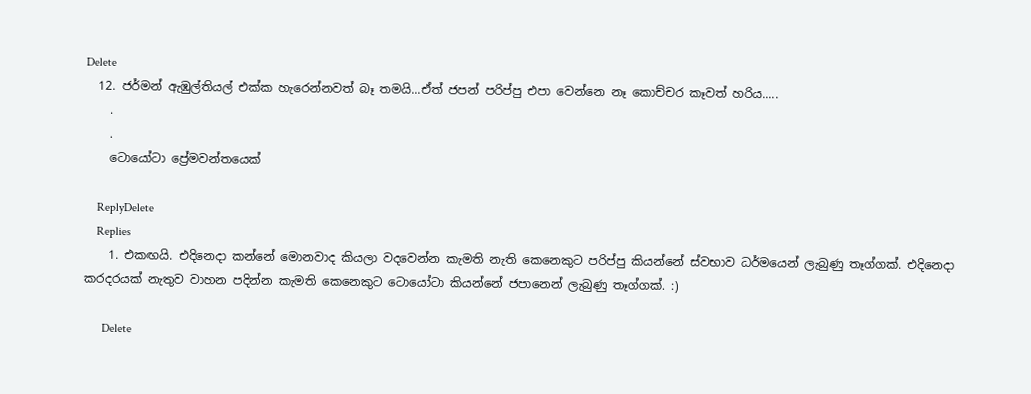Delete
  12. ජර්මන් ඇඹුල්තියල් එක්ක හැරෙන්නවත් බෑ තමයි...ඒත් ජපන් පරිප්පු එපා වෙන්නෙ නෑ කොච්චර කෑවත් හරිය.....
    .
    .
    ටොයෝටා ප්‍රේමවන්තයෙක්

    ReplyDelete
    Replies
    1. එකඟයි. එදිනෙදා කන්නේ මොනවාද කියලා වදවෙන්න කැමති නැති කෙනෙකුට පරිප්පු කියන්නේ ස්වභාව ධර්මයෙන් ලැබුණු තෑග්ගක්. එදිනෙදා කරදරයක් නැතුව වාහන පදින්න කැමති කෙනෙකුට ටොයෝටා කියන්නේ ජපානෙන් ලැබුණු තෑග්ගක්. :)

      Delete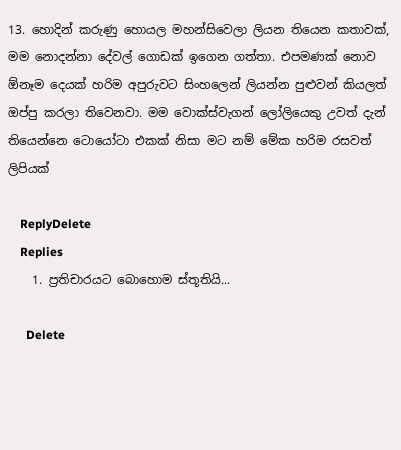13. හොදින් කරුණු හොයල මහන්සිවෙලා ලියන තියෙන කතාවක්, මම නොදන්නා දේවල් ගොඩක් ඉගෙන ගත්තා. එපමණක් නොව ඕනෑම දෙයක් හරිම අපුරුවට සිංහලෙන් ලියන්න පුළුවන් කියලත් ඔප්පු කරලා තිවෙනවා. මම වොක්ස්වැගන් ලෝලියෙකු උවත් දැන් තියෙන්නෙ ටොයෝටා එකක් නිසා මට නම් මේක හරිම රසවත් ලිපියක්

    ReplyDelete
    Replies
    1. ප්‍රතිචාරයට බොහොම ස්තූතියි...

      Delete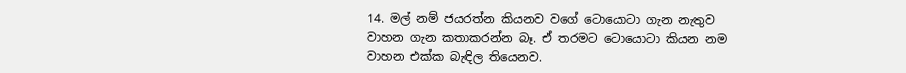14. මල් නම් ජයරත්න කියනව වගේ ටොයොටා ගැන නැතුව වාහන ගැන කතාකරන්න බෑ. ඒ තරමට ටොයොටා කියන නම වාහන එක්ක බැඳිල තියෙනව.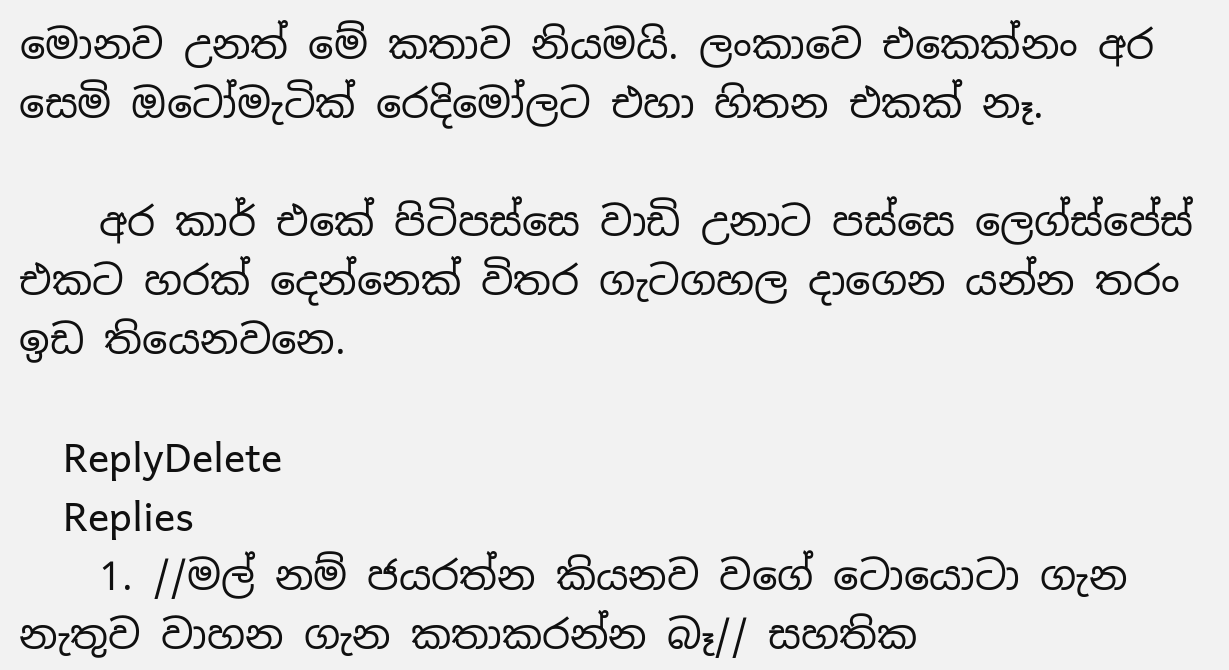මොනව උනත් මේ කතාව නියමයි. ලංකාවෙ ‍එකෙක්නං අර සෙමි ඔටෝමැටික් රෙදිමෝලට එහා හිතන එකක් නෑ.

    අර කාර් එකේ පිටිපස්සෙ වාඩි උනාට පස්සෙ ලෙග්ස්පේස් එකට හරක් දෙන්නෙක් විතර ගැටගහල දාගෙන යන්න තරං ඉඩ තියෙනවනෙ.

    ReplyDelete
    Replies
    1. //මල් නම් ජයරත්න කියනව වගේ ටොයොටා ගැන නැතුව වාහන ගැන කතාකරන්න බෑ// සහතික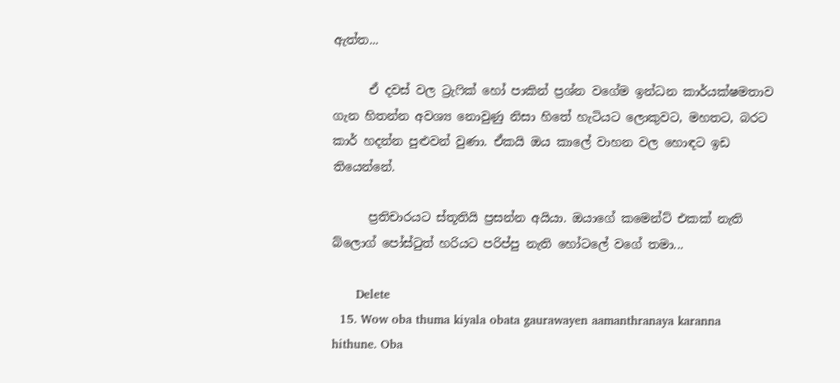ඇත්ත...

      ඒ දවස් වල ට්‍රැෆික් හෝ පාකින් ප්‍රශ්න වගේම ඉන්ධන කාර්යක්ෂමතාව ගැන හිතන්න අවශ්‍ය නොවුණු නිසා හිතේ හැටියට ලොකුවට, මහතට, බරට කාර් හදන්න පුළුවන් වුණා. ඒකයි ඔය කාලේ වාහන වල හොඳට ඉඩ තියෙන්නේ.

      ප්‍රතිචාරයට ස්තූතියි ප්‍රසන්න අයියා. ඔයාගේ කමෙන්ට් එකක් නැති බ්ලොග් පෝස්ටුත් හරියට පරිප්පු නැති හෝටලේ වගේ තමා...

      Delete
  15. Wow oba thuma kiyala obata gaurawayen aamanthranaya karanna hithune. Oba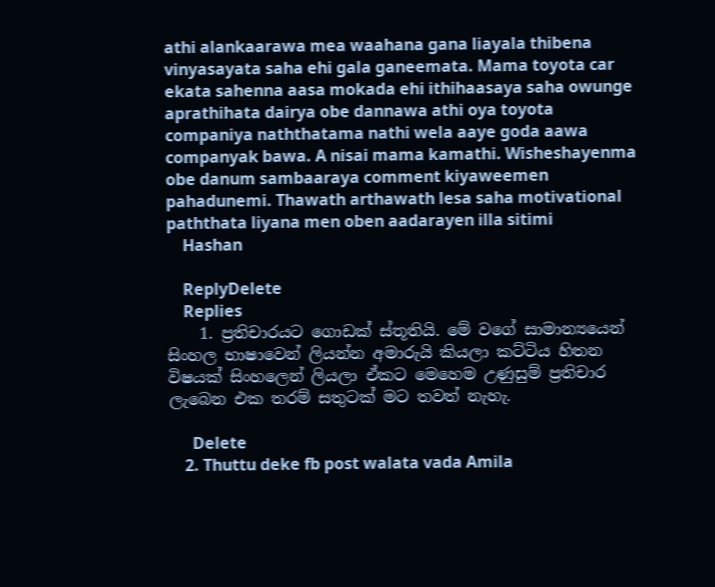athi alankaarawa mea waahana gana liayala thibena vinyasayata saha ehi gala ganeemata. Mama toyota car ekata sahenna aasa mokada ehi ithihaasaya saha owunge aprathihata dairya obe dannawa athi oya toyota companiya naththatama nathi wela aaye goda aawa companyak bawa. A nisai mama kamathi. Wisheshayenma obe danum sambaaraya comment kiyaweemen pahadunemi. Thawath arthawath lesa saha motivational paththata liyana men oben aadarayen illa sitimi
    Hashan

    ReplyDelete
    Replies
    1. ප්‍රතිචාරයට ගොඩක් ස්තූතියි. මේ වගේ සාමාන්‍යයෙන් සිංහල භාෂාවෙන් ලියන්න අමාරුයි කියලා කට්ටිය හිතන විෂයක් සිංහලෙන් ලියලා ඒකට මෙහෙම උණුසුම් ප්‍රතිචාර ලැබෙන එක තරම් සතුටක් මට තවත් නැහැ.

      Delete
    2. Thuttu deke fb post walata vada Amila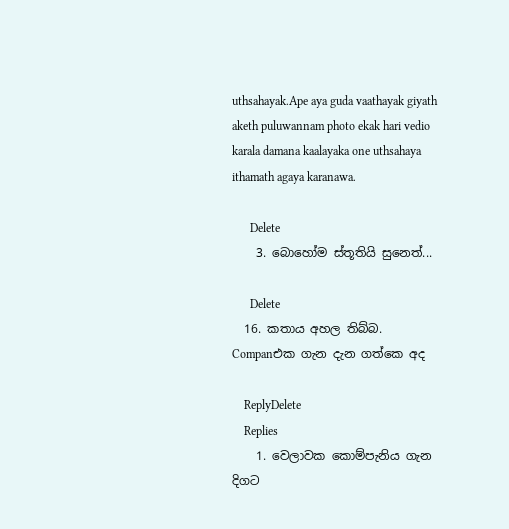uthsahayak.Ape aya guda vaathayak giyath aketh puluwannam photo ekak hari vedio karala damana kaalayaka one uthsahaya ithamath agaya karanawa.

      Delete
    3. බොහෝම ස්තූතියි සුනෙත්...

      Delete
  16. කතාය අහල තිබ්බ. Companඑක ගැන දැන ගත්කෙ අද

    ReplyDelete
    Replies
    1. වෙලාවක කොම්පැනිය ගැන දිගට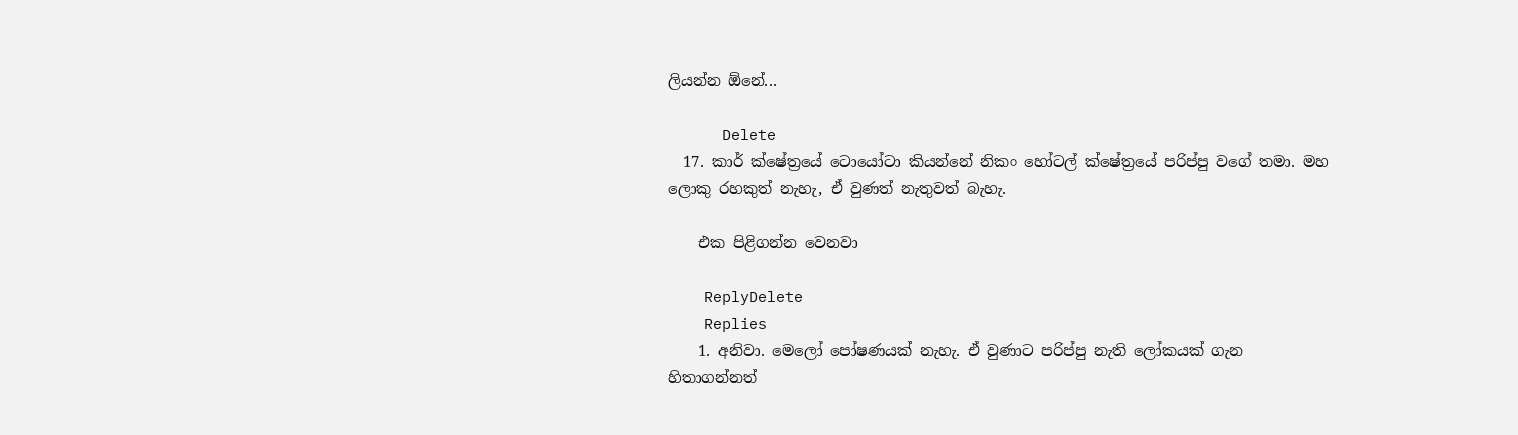ලියන්න ඕනේ...

      Delete
  17. කාර් ක්ෂේත්‍රයේ ටොයෝටා කියන්නේ නිකං හෝටල් ක්ෂේත්‍රයේ පරිප්පු වගේ තමා. මහ ලොකු රහකුත් නැහැ, ඒ වුණත් නැතුවත් බැහැ.

    එක පිළිගන්න වෙනවා

    ReplyDelete
    Replies
    1. අනිවා. මෙලෝ පෝෂණයක් නැහැ. ඒ වුණාට පරිප්පු නැති ලෝකයක් ගැන හිතාගන්නත්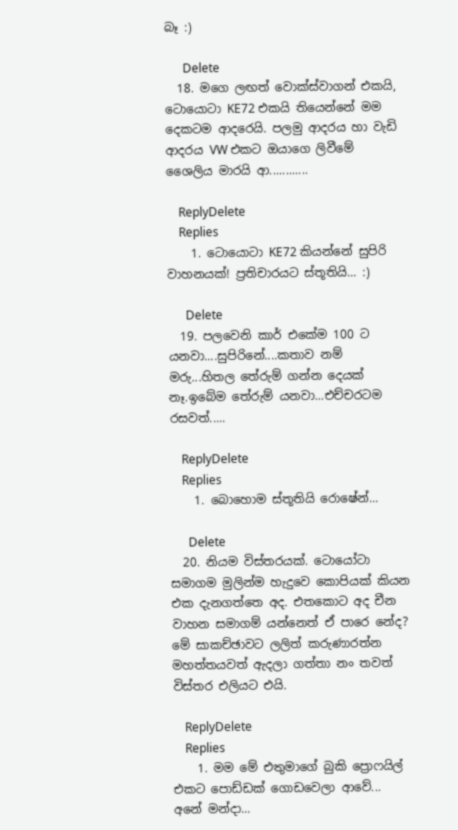බෑ :)

      Delete
  18. මගෙ ලඟත් වොක්ස්වාගන් එකයි, ටොයොටා KE72 එකයි තියෙන්නේ මම දෙකටම ආදරෙයි. පලමු ආදරය හා වැඩි ආදරය VW එකට ඔයාගෙ ලිවීමේ ශෛලිය මාරයි ආ............

    ReplyDelete
    Replies
    1. ටොයොටා KE72 කියන්නේ සුපිරි වාහනයක්! ප්‍රතිචාරයට ස්තූතියි... :)

      Delete
  19. පලවෙනි කාර් එකේම 100 ට යනවා....සුපිරිනේ....කතාව නම් මරු...හිතල තේරුම් ගන්න දෙයක් නෑ.ඉබේම තේරුම් යනවා...එච්චරටම රසවත්.....

    ReplyDelete
    Replies
    1. බොහොම ස්තූතියි රොෂේන්...

      Delete
  20. නියම විස්තරයක්. ටොයෝටා සමාගම මුලින්ම හැදුවෙ කොපියක් කියන එක දැනගත්තෙ අද. එතකොට අද චීන වාහන සමාගම් යන්නෙත් ඒ පාරෙ නේද? මේ සාකච්ඡාවට ලලිත් කරුණාරත්න මහත්තයවත් ඇදලා ගත්තා නං තවත් විස්තර එලියට එයි.

    ReplyDelete
    Replies
    1. මම මේ එතුමාගේ බුකි ප්‍රොෆයිල් එකට පොඩ්ඩක් ගොඩවෙලා ආවේ... අනේ මන්දා...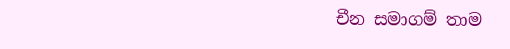චීන සමාගම් තාම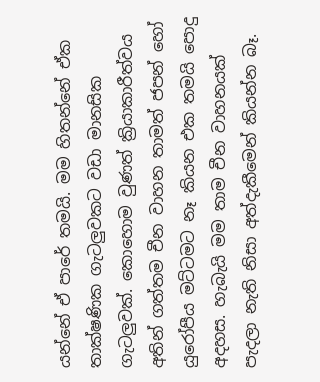යන්නේ ඒ පාරේ තමයි. මම හිතන්නේ ඒක තාක්ෂණික ගැටලුවකට වඩා මානසික ගැටලුවක්. කොහොම වුණත් ක්‍රියාකාරීත්වය අතින් ගත්තම චීන වාහන තාමත් ජපන් හෝ යුරෝපීය මට්ටමට නෑ කියන එක තමයි පොදු අදහස. හැබැයි මම තාම චීන වාහනයක් පැදලා නැති නිසා අත්දැකීමෙන් කියන්න බෑ.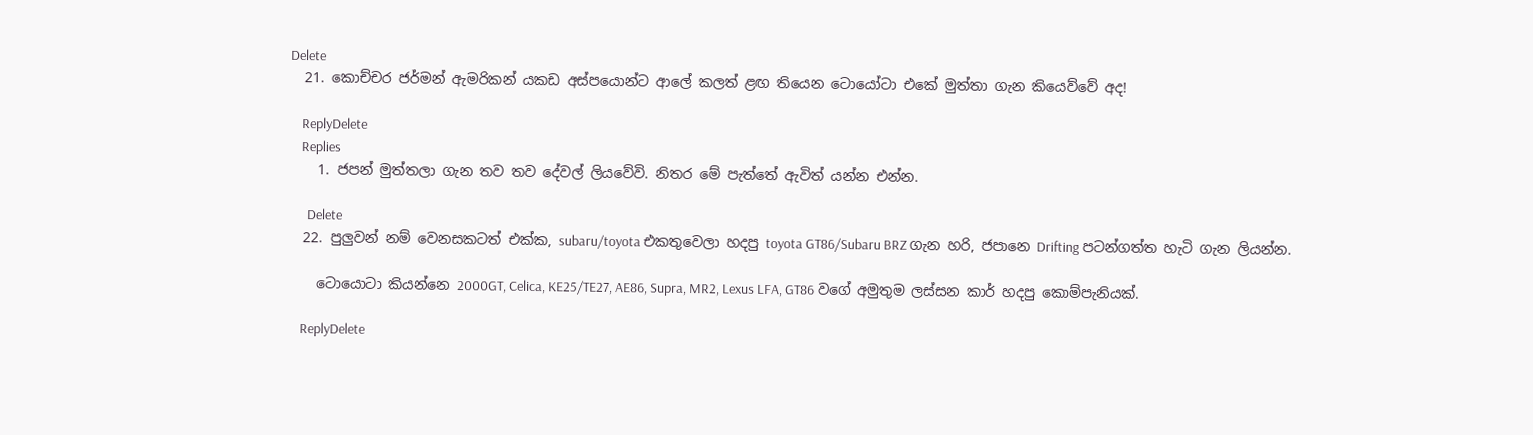Delete
  21. කොච්චර ජර්මන් ඇමරිකන් යකඩ අස්පයොන්ට ආලේ කලත් ළඟ තියෙන ටොයෝටා එකේ මුත්තා ගැන කියෙව්වේ අද!

    ReplyDelete
    Replies
    1. ජපන් මුත්තලා ගැන තව තව දේවල් ලියවේවි. නිතර මේ පැත්තේ ඇවිත් යන්න එන්න.

      Delete
  22. පුලුවන් නම් වෙනසකටත් එක්ක, subaru/toyota එකතුවෙලා හදපු toyota GT86/Subaru BRZ ගැන හරි, ජපානෙ Drifting පටන්ගත්ත හැටි ගැන ලියන්න.

    ටොයොටා කියන්නෙ 2000GT, Celica, KE25/TE27, AE86, Supra, MR2, Lexus LFA, GT86 වගේ අමුතුම ලස්සන කාර් හදපු කොම්පැනියක්.

    ReplyDelete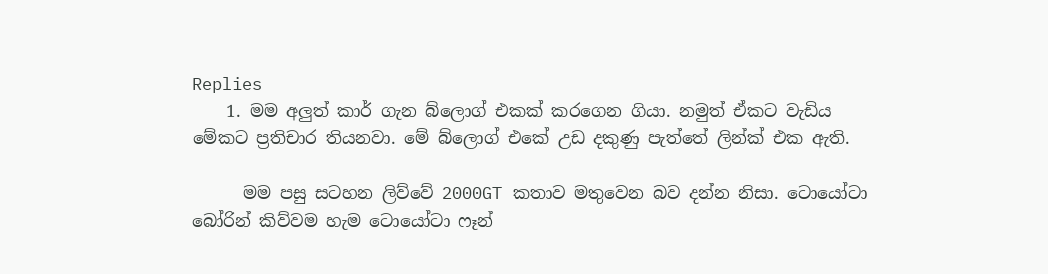Replies
    1. මම අලුත් කාර් ගැන බ්ලොග් එකක් කරගෙන ගියා. නමුත් ඒකට වැඩිය මේකට ප්‍රතිචාර තියනවා. මේ බ්ලොග් එකේ උඩ දකුණු පැත්තේ ලින්ක් එක ඇති.

      මම පසු සටහන ලිව්වේ 2000GT කතාව මතුවෙන බව දන්න නිසා. ටොයෝටා බෝරින් කිව්වම හැම ටොයෝටා ෆෑන්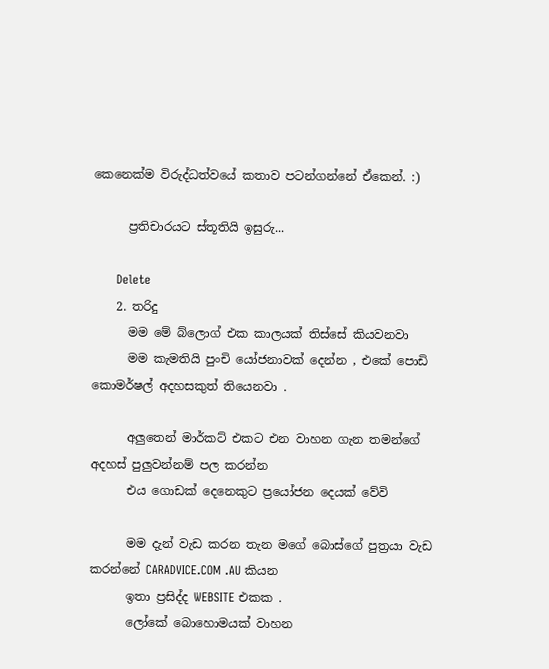කෙනෙක්ම විරුද්ධත්වයේ කතාව පටන්ගන්නේ ඒකෙන්. :)

      ප්‍රතිචාරයට ස්තූතියි ඉසුරු...

      Delete
    2. තරිදු
      මම මේ බ්ලොග් එක කාලයක් තිස්සේ කියවනවා
      මම කැමතියි පුංචි යෝජනාවක් දෙන්න , එකේ පොඩි කොමර්ෂල් අදහසකුත් තියෙනවා .

      අලුතෙන් මාර්කට් එකට එන වාහන ගැන තමන්ගේ අදහස් පුලුවන්නම් පල කරන්න
      එය ගොඩක් දෙනෙකුට ප්‍රයෝජන දෙයක් වේවි

      මම දැන් වැඩ කරන තැන මගේ බොස්ගේ පුත්‍රයා වැඩ කරන්නේ CARADVICE.COM .AU කියන
      ඉතා ප්‍රසිද්ද WEBSITE එකක .
      ලෝකේ බොහොමයක් වාහන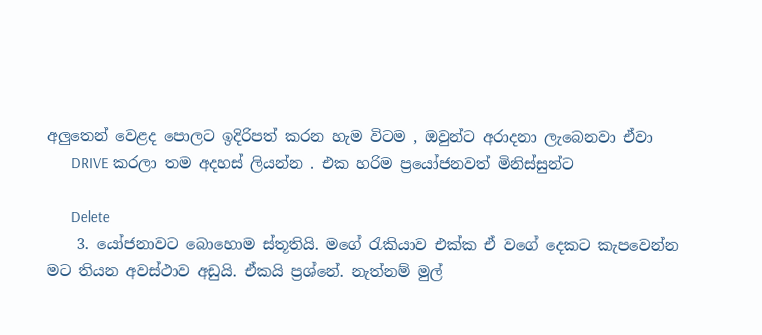අලුතෙන් වෙළද පොලට ඉදිරිපත් කරන හැම විටම , ඔවුන්ට අරාදනා ලැබෙනවා ඒවා
      DRIVE කරලා තම අදහස් ලියන්න . එක හරිම ප්‍රයෝජනවත් මිනිස්සුන්ට

      Delete
    3. යෝජනාවට බොහොම ස්තූතියි. මගේ රැකියාව එක්ක ඒ වගේ දෙකට කැපවෙන්න මට තියන අවස්ථාව අඩුයි. ඒකයි ප්‍රශ්නේ. නැත්නම් මුල්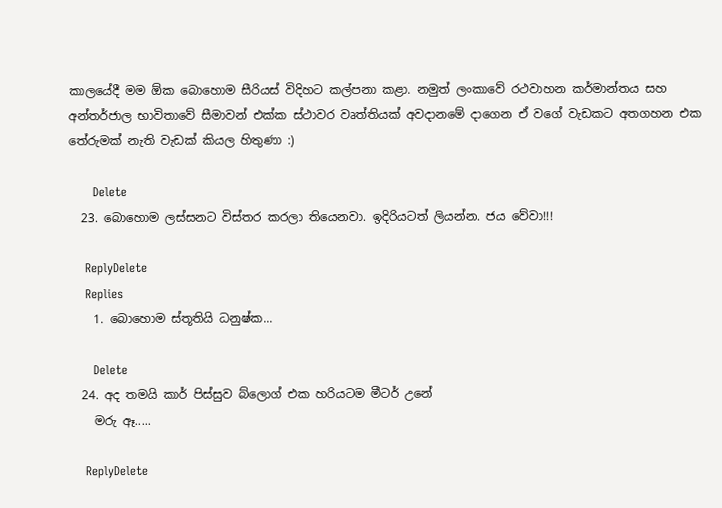කාලයේදී මම ඕක බොහොම සීරියස් විදිහට කල්පනා කළා. නමුත් ලංකාවේ රථවාහන කර්මාන්තය සහ අන්තර්ජාල භාවිතාවේ සීමාවන් එක්ක ස්ථාවර වෘත්තියක් අවදානමේ දාගෙන ඒ වගේ වැඩකට අතගහන එක තේරුමක් නැති වැඩක් කියල හිතුණා :)

      Delete
  23. බොහොම ලස්සනට විස්තර කරලා තියෙනවා. ඉදිරියටත් ලියන්න. ජය වේවා!!!

    ReplyDelete
    Replies
    1. බොහොම ස්තූතියි ධනුෂ්ක...

      Delete
  24. අද තමයි කාර් පිස්සුව බ්ලොග් එක හරියටම මීටර් උනේ
    මරු ඈ.....

    ReplyDelete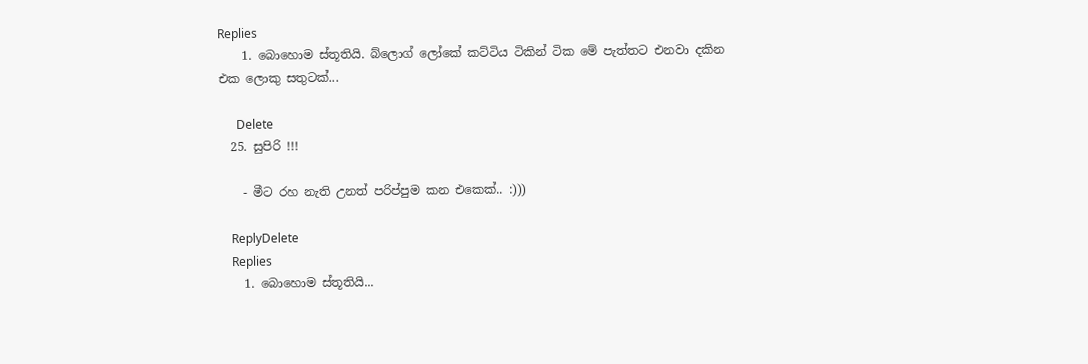Replies
    1. බොහොම ස්තූතියි. බ්ලොග් ලෝකේ කට්ටිය ටිකින් ටික මේ පැත්තට එනවා දකින එක ලොකු සතුටක්...

      Delete
  25. සුපිරි !!!

    - මීට රහ නැති උනත් පරිප්පුම කන එකෙක්.. :)))

    ReplyDelete
    Replies
    1. බොහොම ස්තූතියි...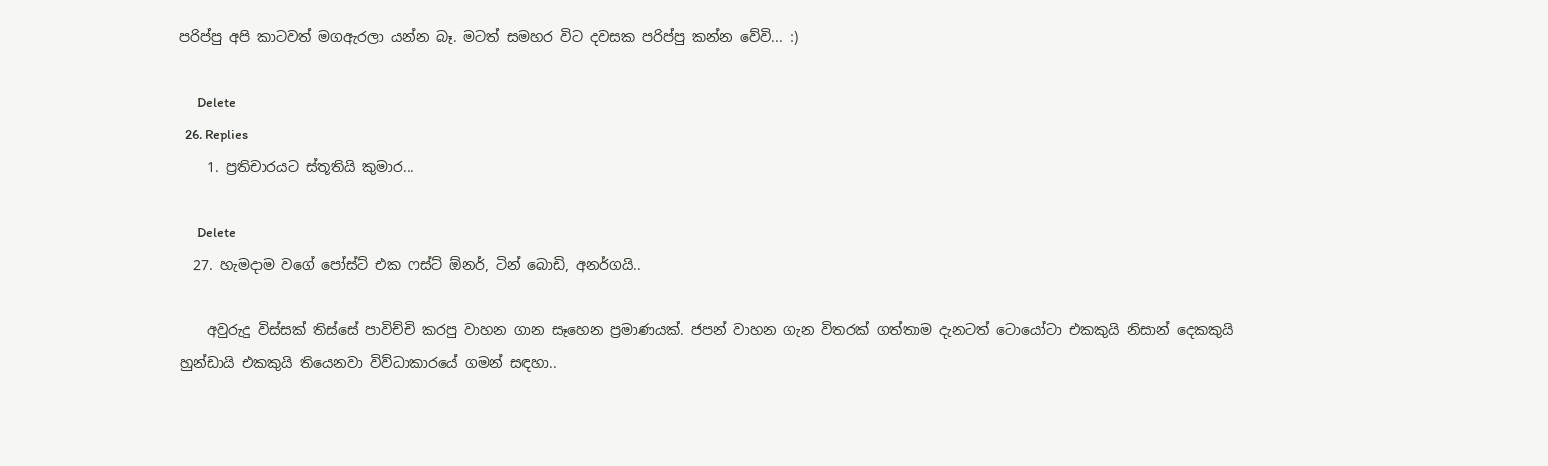පරිප්පු අපි කාටවත් මගඇරලා යන්න බෑ. මටත් සමහර විට දවසක පරිප්පු කන්න වේවි... :)

      Delete
  26. Replies
    1. ප්‍රතිචාරයට ස්තූතියි කුමාර...

      Delete
  27. හැමදාම වගේ පෝස්ට් එක ෆස්ට් ඕනර්, ටින් බොඩි, අනර්ගයි..

    අවුරුදු විස්සක් තිස්සේ පාවිච්චි කරපු වාහන ගාන සෑහෙන ප්‍රමාණයක්. ජපන් වාහන ගැන විතරක් ගත්තාම දැනටත් ටොයෝටා එකකුයි නිසාන් දෙකකුයි හුන්ඩායි එකකුයි තියෙනවා විව්ධාකාරයේ ගමන් සඳහා..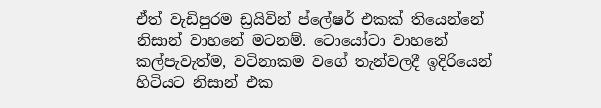ඒත් වැඩිපුරම ඩ්‍රයිවින් ප්ලේෂර් එකක් තියෙන්නේ නිසාන් වාහනේ මටනම්. ටොයෝටා වාහනේ කල්පැවැත්ම, වටිනාකම වගේ තැන්වලදී ඉදිරියෙන් හිටියට නිසාන් එක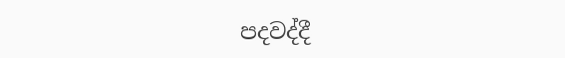පදවද්දී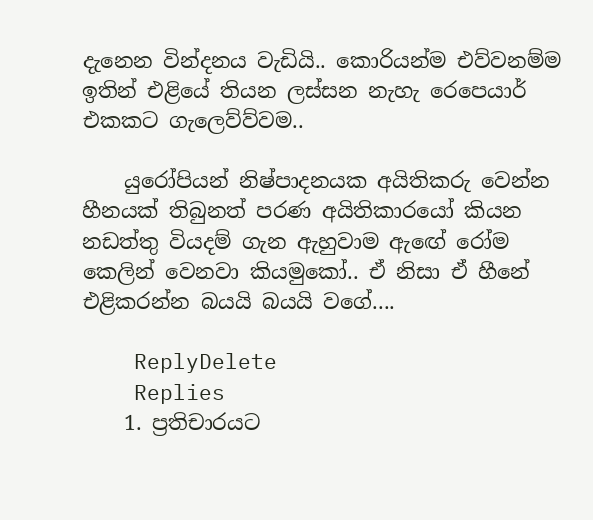දැනෙන වින්දනය වැඩියි.. කොරියන්ම එව්වනම්ම ඉතින් එළියේ තියන ලස්සන නැහැ රෙපෙයාර් එකකට ගැලෙව්ව්වම..

    යුරෝපියන් නිෂ්පාදනයක අයිතිකරු වෙන්න හීනයක් තිබුනත් පරණ අයිතිකාරයෝ කියන නඩත්තු වියදම් ගැන ඇහුවාම ඇඟේ රෝම කෙලින් වෙනවා කියමුකෝ.. ඒ නිසා ඒ හීනේ එළිකරන්න බයයි බයයි වගේ....

    ReplyDelete
    Replies
    1. ප්‍රතිචාරයට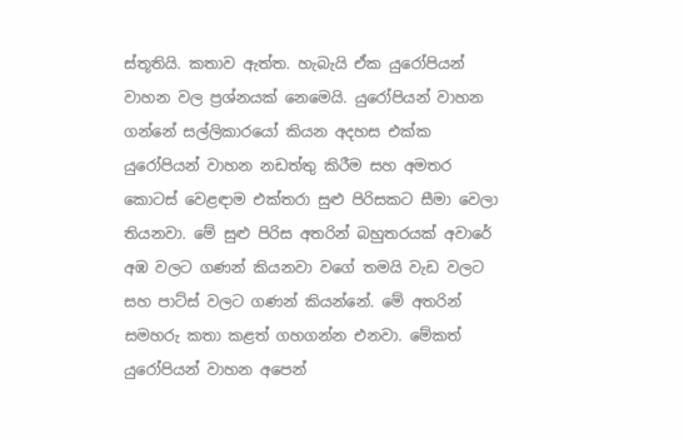ස්තූතියි. කතාව ඇත්ත. හැබැයි ඒක යුරෝපියන් වාහන වල ප්‍රශ්නයක් නෙමෙයි. යුරෝපියන් වාහන ගන්නේ සල්ලිකාරයෝ කියන අදහස එක්ක යුරෝපියන් වාහන නඩත්තු කිරීම සහ අමතර කොටස් වෙළඳාම එක්තරා සුළු පිරිසකට සීමා වෙලා තියනවා. මේ සුළු පිරිස අතරින් බහුතරයක් අවාරේ අඹ වලට ගණන් කියනවා වගේ තමයි වැඩ වලට සහ පාට්ස් වලට ගණන් කියන්නේ. මේ අතරින් සමහරු කතා කළත් ගහගන්න එනවා. මේකත් යුරෝපියන් වාහන අපෙන්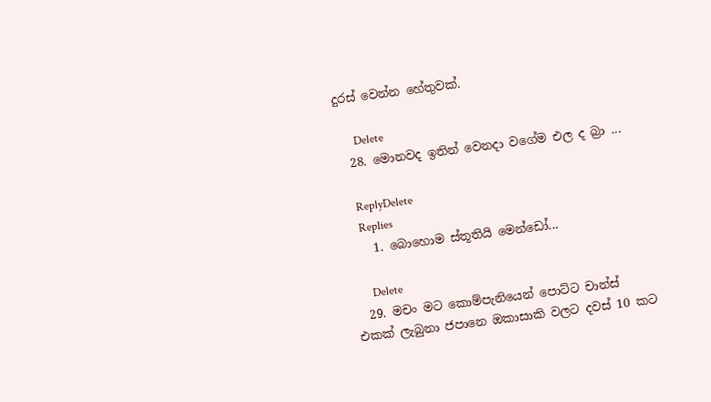දුරස් වෙන්න හේතුවක්.

      Delete
  28. මොනවද ඉතින් වෙනදා වගේම එල ද බ්‍රා ...

    ReplyDelete
    Replies
    1. බොහොම ස්තූතියි මෙන්ඩෝ...

      Delete
  29. මචං මට කොම්පැනියෙන් පොට්ට චාන්ස් එකක් ලැබුනා ජපානෙ ඔකාසාකි වලට දවස් 10 කට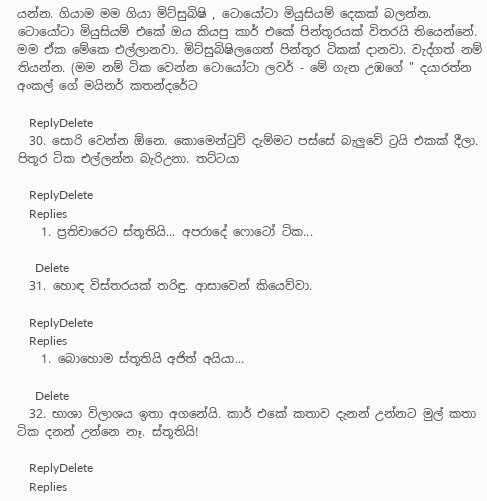යන්න. ගියාම මම ගියා මිට්සුබිෂි , ටොයෝටා මියුසියම් දෙකක් බලන්න. ටොයෝටා මියුසියම් එකේ ඔය කියපු කාර් එකේ පින්තූරයක් විතරයි තියෙන්නේ. මම ඒක මේකෙ එල්ලානවා. මිට්සුබිෂිලගෙත් පින්තූර ටිකක් දානවා. වැද්ගත් නම් තියන්න. (මම නම් ටික වෙන්න ටොයෝටා ලවර් - මේ ගැන උඹගේ " දයාරත්න අංකල් ගේ මයිනර් කතන්දරේට

    ReplyDelete
  30. සොරි වෙන්න ඕනෙ. කොමෙන්ටුව් දැම්මට පස්සේ බැලුවේ ට්‍රයි එකක් දීලා. පිතූර ටික එල්ලන්න බැරිඋනා. තට්ටයා

    ReplyDelete
    Replies
    1. ප්‍රතිචාරෙට ස්තූතියි... අපරාදේ ෆොටෝ ටික...

      Delete
  31. හොඳ විස්තරයක් තරිඳු. ආසාවෙන් කියෙව්වා.

    ReplyDelete
    Replies
    1. බොහොම ස්තූතියි අජිත් අයියා...

      Delete
  32. භාශා විලාශය ඉතා අගනේයි. කාර් එකේ කතාව දැනන් උන්නට මුල් කතා ටික දනන් උන්නෙ නෑ. ස්තූතියි!

    ReplyDelete
    Replies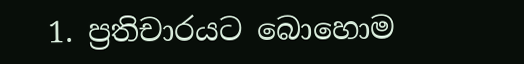1. ප්‍රතිචාරයට බොහොම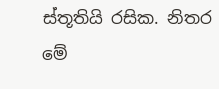ස්තූතියි රසික. නිතර මේ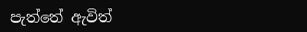පැත්තේ ඇවිත්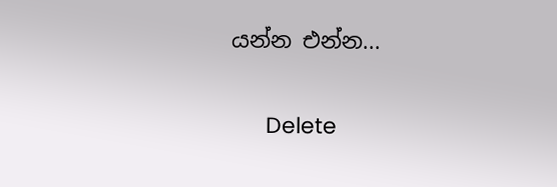යන්න එන්න...

      Delete